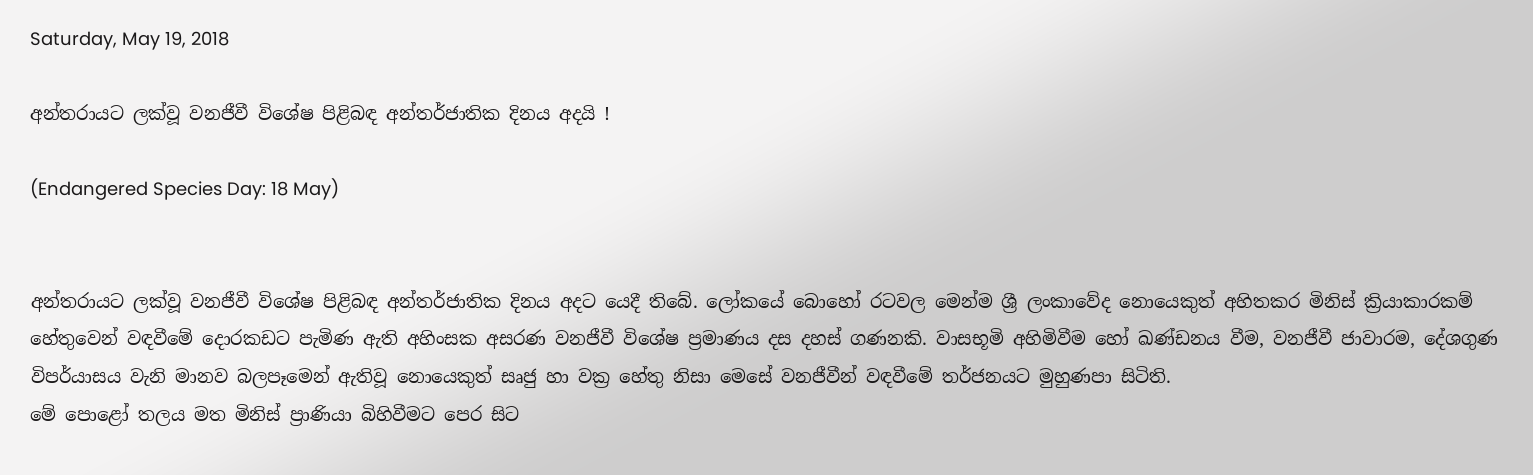Saturday, May 19, 2018

අන්තරායට ලක්වූ වනජීවී විශේෂ පිළිබඳ අන්තර්ජාතික දිනය අදයි !

(Endangered Species Day: 18 May)


අන්තරායට ලක්වූ වනජීවී විශේෂ පිළිබඳ අන්තර්ජාතික දිනය අදට යෙදී තිබේ. ලෝකයේ බොහෝ රටවල මෙන්ම ශ්‍රී ලංකාවේද නොයෙකුත් අහිතකර මිනිස් ක්‍රියාකාරකම් හේතුවෙන් වඳවීමේ දොරකඩට පැමිණ ඇති අහිංසක අසරණ වනජීවී විශේෂ ප්‍රමාණය දස දහස් ගණනකි. වාසභූමි අහිමිවීම හෝ ඛණ්ඩනය වීම, වනජීවී ජාවාරම, දේශගුණ විපර්යාසය වැනි මානව බලපෑමෙන් ඇතිවූ නොයෙකුත් සෘජු හා වක්‍ර හේතු නිසා මෙසේ වනජීවීන් වඳවීමේ තර්ජනයට මුහුණපා සිටිති.
මේ පොළෝ තලය මත මිනිස් ප්‍රාණියා බිහිවීමට පෙර සිට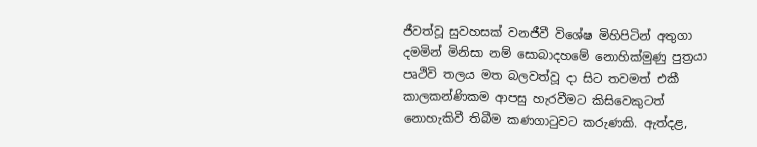ජීවත්වූ සුවහසක් වනජීවී විශේෂ මිහිපිටින් අතුගා දමමින් මිනිසා නම් සොබාදහමේ නොහික්මුණු පුත්‍රයා පෘථිවි තලය මත බලවත්වූ දා සිට තවමත් එකී කාලකන්ණිකම ආපසු හැරවීමට කිසිවෙකුටත් නොහැකිවී තිබීම කණගාටුවට කරුණකි. ඇත්දළ,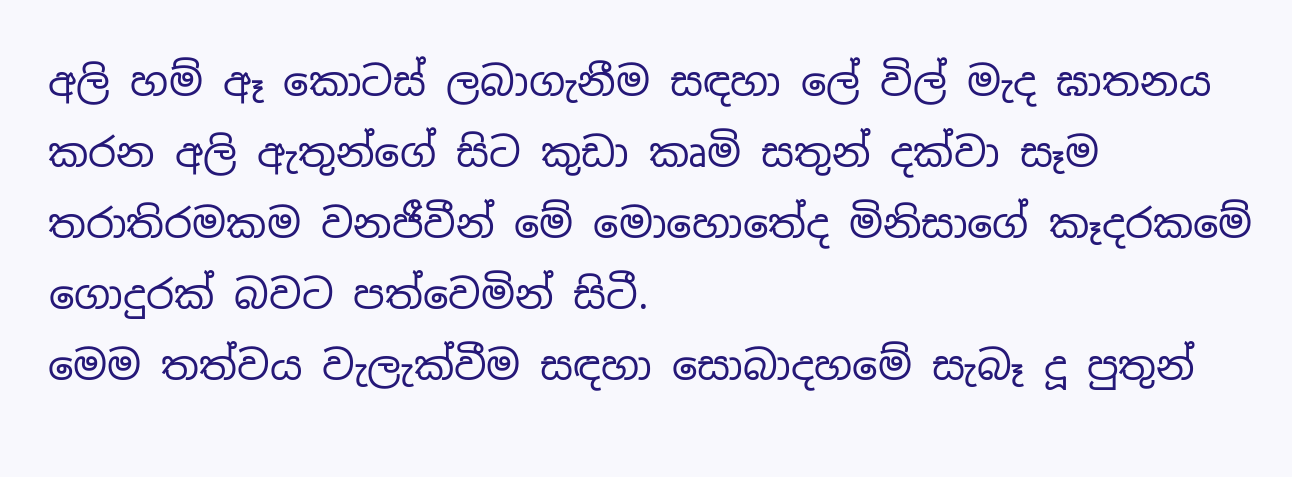අලි හම් ඈ කොටස් ලබාගැනීම සඳහා ලේ විල් මැද ඝාතනය කරන අලි ඇතුන්ගේ සිට කුඩා කෘමි සතුන් දක්වා සෑම තරාතිරමකම වනජීවීන් මේ මොහොතේද මිනිසාගේ කෑදරකමේ ගොදුරක් බවට පත්වෙමින් සිටී.
මෙම තත්වය වැලැක්වීම සඳහා සොබාදහමේ සැබෑ දූ පුතුන්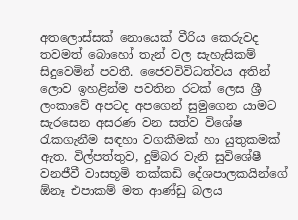අතලොස්සක් නොයෙක් වීරිය කෙරුවද තවමත් බොහෝ තැන් වල සැහැසිකම් සිදුවෙමින් පවතී. ජෛවවිවිධත්වය අතින් ලොව ඉහළින්ම පවතින රටක් ලෙස ශ්‍රී ලංකාවේ අපටද අපගෙන් සුමුගෙන යාමට සැරසෙන අසරණ වන සත්ව විශේෂ රැකගැනීම සඳහා වගකීමක් හා යුතුකමක් ඇත. විල්පත්තුව, දුම්බර වැනි සුවිශේෂී වනජීවී වාසභූමි තක්කඩි දේශපාලකයින්ගේ ඕනෑ එපාකම් මත ආණ්ඩු බලය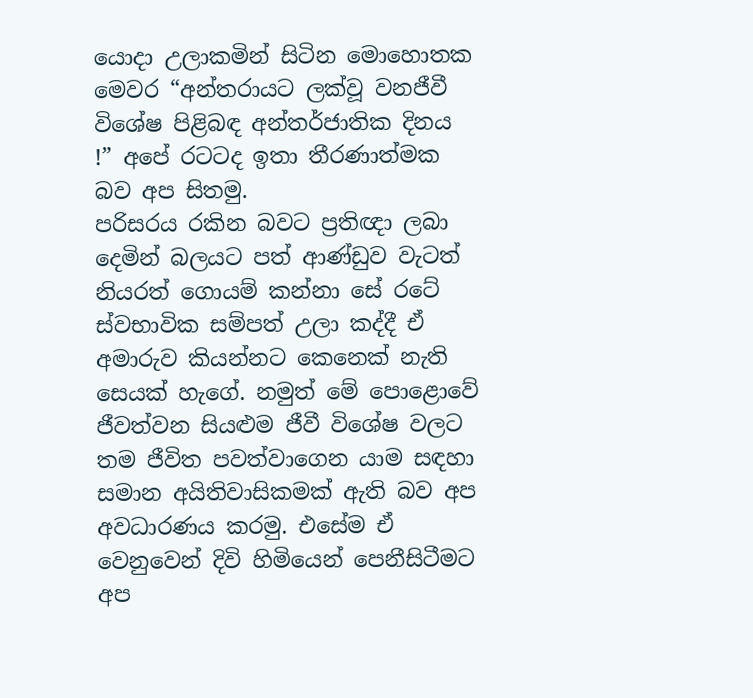යොදා උලාකමින් සිටින මොහොතක මෙවර “අන්තරායට ලක්වූ වනජීවී විශේෂ පිළිබඳ අන්තර්ජාතික දිනය !” අපේ රටටද ඉතා තීරණාත්මක බව අප සිතමු.
පරිසරය රකින බවට ප්‍රතිඥා ලබා දෙමින් බලයට පත් ආණ්ඩුව වැටත් නියරත් ගොයම් කන්නා සේ රටේ ස්වභාවික සම්පත් උලා කද්දී ඒ අමාරුව කියන්නට කෙනෙක් නැති සෙයක් හැගේ. නමුත් මේ පොළොවේ ජීවත්වන සියළුම ජීවී විශේෂ වලට තම ජීවිත පවත්වාගෙන යාම සඳහා සමාන අයිතිවාසිකමක් ඇති බව අප අවධාරණය කරමු. එසේම ඒ වෙනුවෙන් දිවි හිමියෙන් පෙනීසිටීමට අප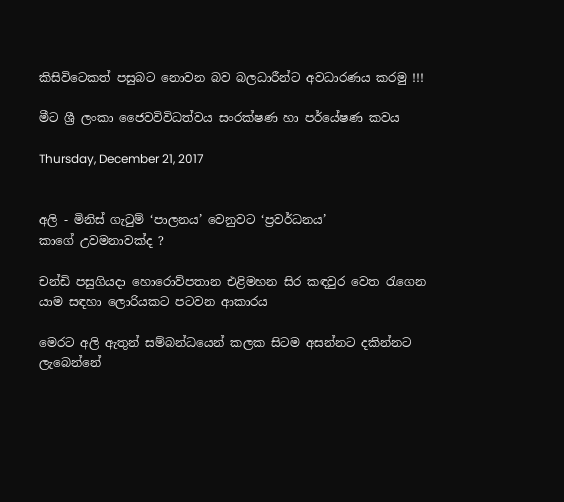කිසිවිටෙකත් පසුබට නොවන බව බලධාරීන්ට අවධාරණය කරමු !!!

මීට ශ්‍රී ලංකා ජෛවවිවිධත්වය සංරක්ෂණ හා පර්යේෂණ කවය

Thursday, December 21, 2017


අලි - මිනිස් ගැටුම් ‘පාලනය’ වෙනුවට ‘ප්‍රවර්ධනය’
කාගේ උවමනාවක්ද ?

චන්ඩි පසුගියදා හොරොව්පතාන එළිමහන සිර කඳවුර වෙත රැගෙන යාම සඳහා ලොරියකට පටවන ආකාරය

මෙරට අලි ඇතුන් සම්බන්ධයෙන් කලක සිටම අසන්නට දකින්නට ලැබෙන්නේ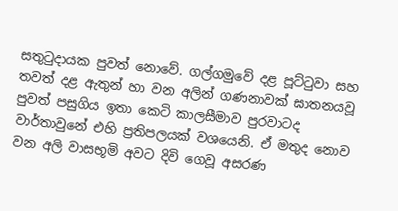සතුටුදායක පුවත් නොවේ. ගල්ගමුවේ දළ පූට්ටුවා සහ තවත් දළ ඇතුන් හා වන අලින් ගණනාවක් ඝාතනයවූ පුවත් පසුගිය ඉතා කෙටි කාලසීමාව පුරවාටද වාර්තාවුනේ එහි ප්‍රතිපලයක් වශයෙනි. ඒ මතුද නොව වන අලි වාසභූමි අවට දිවි ගෙවූ අසරණ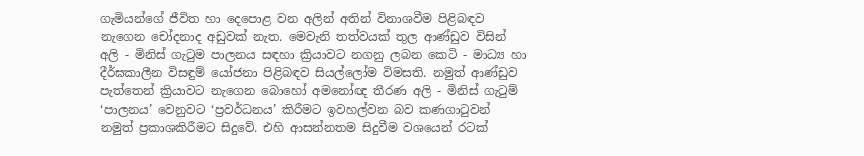ගැමියන්ගේ ජීවිත හා දෙපොළ වන අලින් අතින් විනාශවීම පිළිබඳව නැගෙන චෝදනාද අඩුවක් නැත. මෙවැනි තත්වයක් තුල ආණ්ඩුව විසින් අලි - මිනිස් ගැටුම පාලනය සඳහා ක්‍රියාවට නගනු ලබන කෙටි - මාධ්‍ය හා දීර්ඝකාලීන විසඳුම් යෝජනා පිළිබඳව සියල්ලෝම විමසති. නමුත් ආණ්ඩුව පැත්තෙන් ක්‍රියාවට නැගෙන බොහෝ අමනෝඥ තීරණ අලි - මිනිස් ගැටුම් ‘පාලනය’ වෙනුවට ‘ප්‍රවර්ධනය’ කිරීමට ඉවහල්වන බව කණගාටුවන් නමුත් ප්‍රකාශකිරීමට සිදුවේ. එහි ආසන්නතම සිදුවීම වශයෙන් රටක්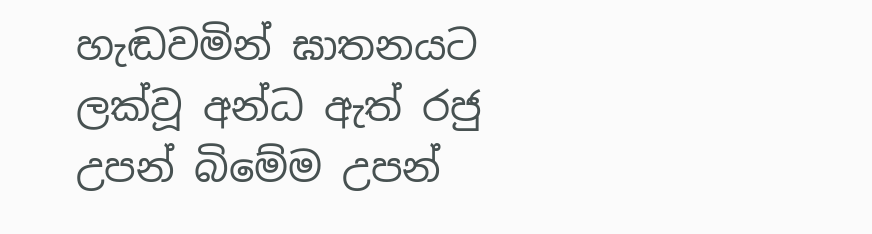හැඬවමින් ඝාතනයට ලක්වූ අන්ධ ඇත් රජු උපන් බිමේම උපන්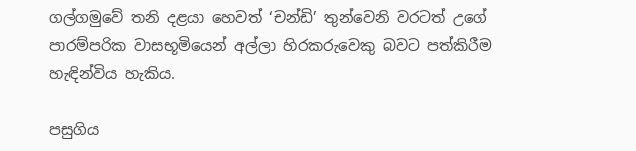ගල්ගමුවේ තනි දළයා හෙවත් ‘චන්ඩි’ තුන්වෙනි වරටත් උගේ පාරම්පරික වාසභූමියෙන් අල්ලා හිරකරුවෙකු බවට පත්කිරීම  හැඳින්විය හැකිය.

පසුගිය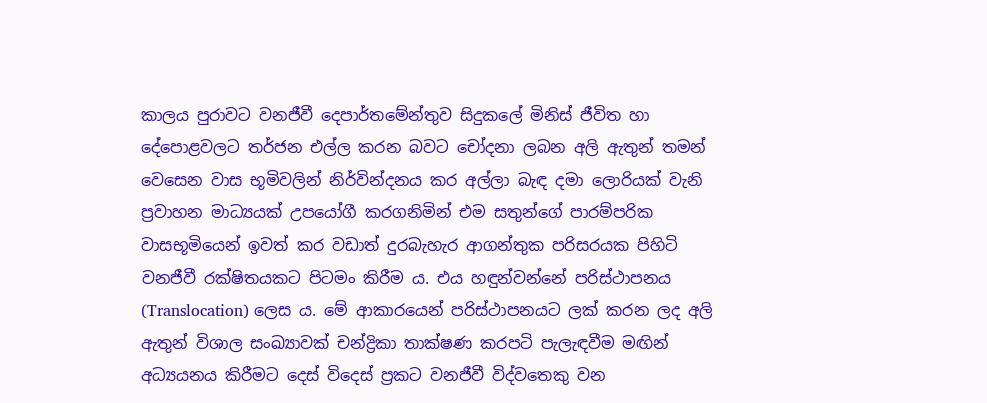කාලය පුරාවට වනජීවී දෙපාර්තමේන්තුව සිදුකලේ මිනිස් ජීවිත හා දේපොළවලට තර්ජන එල්ල කරන බවට චෝදනා ලබන අලි ඇතුන් තමන් වෙසෙන වාස භූමිවලින් නිර්වින්දනය කර අල්ලා බැඳ දමා ලොරියක් වැනි ප්‍රවාහන මාධ්‍යයක් උපයෝගී කරගනිමින් එම සතුන්ගේ පාරම්පරික වාසභූමියෙන් ඉවත් කර වඩාත් දුරබැහැර ආගන්තුක පරිසරයක පිහිටි වනජීවී රක්ෂිතයකට පිටමං කිරීම ය. එය හඳුන්වන්නේ පරිස්ථාපනය (Translocation) ලෙස ය. මේ ආකාරයෙන් පරිස්ථාපනයට ලක් කරන ලද අලි ඇතුන් විශාල සංඛ්‍යාවක් චන්ද්‍රිකා තාක්ෂණ කරපටි පැලැඳවීම මඟින් අධ්‍යයනය කිරීමට දෙස් විදෙස් ප්‍රකට වනජීවී විද්වතෙකු වන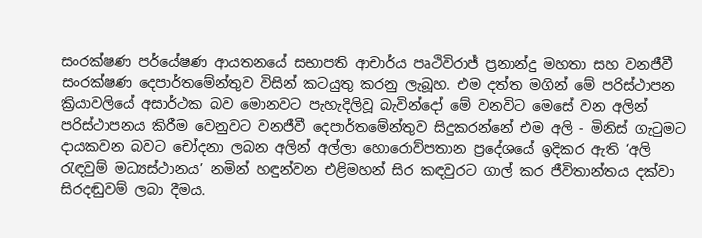සංරක්ෂණ පර්යේෂණ ආයතනයේ සභාපති ආචාර්ය පෘථිවිරාජ් ප්‍රනාන්දු මහතා සහ වනජීවී සංරක්ෂණ දෙපාර්තමේන්තුව විසින් කටයුතු කරනු ලැබූහ. එම දත්ත මගින් මේ පරිස්ථාපන ක්‍රියාවලියේ අසාර්ථක බව මොනවට පැහැදිලිවූ බැවින්දෝ මේ වනවිට මෙසේ වන අලින් පරිස්ථාපනය කිරීම වෙනුවට වනජීවී දෙපාර්තමේන්තුව සිදුකරන්නේ එම අලි - මිනිස් ගැටුමට දායකවන බවට චෝදනා ලබන අලින් අල්ලා හොරොව්පතාන ප්‍රදේශයේ ඉදිකර ඇති ‘අලි රැඳවුම් මධ්‍යස්ථානය’ නමින් හඳුන්වන එළිමහන් සිර කඳවුරට ගාල් කර ජීවිතාන්තය දක්වා සිරදඬුවම් ලබා දීමය.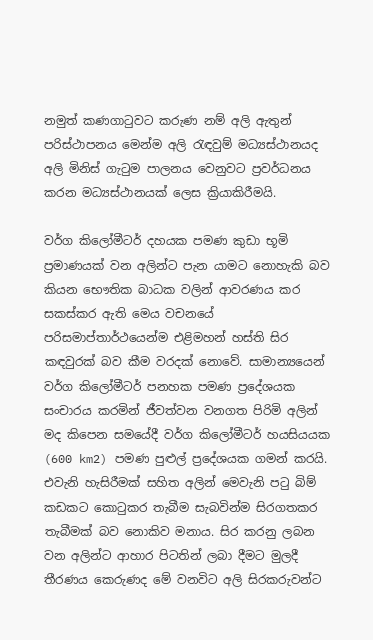නමුත් කණගාටුවට කරුණ නම් අලි ඇතුන් පරිස්ථාපනය මෙන්ම අලි රැඳවුම් මධ්‍යස්ථානයද අලි මිනිස් ගැටුම පාලනය වෙනුවට ප්‍රවර්ධනය කරන මධ්‍යස්ථානයක් ලෙස ක්‍රියාකිරීමයි.

වර්ග කිලෝමීටර් දහයක පමණ කුඩා භූමි ප්‍රමාණයක් වන අලින්ට පැන යාමට නොහැකි බව කියන භෞතික බාධක වලින් ආවරණය කර සකස්කර ඇති මෙය වචනයේ පරිසමාප්තාර්ථයෙන්ම එළිමහන් හස්ති සිර කඳවුරක් බව කීම වරදක් නොවේ. සාමාන්‍යයෙන් වර්ග කිලෝමීටර් පනහක පමණ ප්‍රදේශයක සංචාරය කරමින් ජීවත්වන වනගත පිරිමි අලින් මද කිපෙන සමයේදී වර්ග කිලෝමීටර් හයසියයක (600 km2) පමණ පුළුල් ප්‍රදේශයක ගමන් කරයි. එවැනි හැසිරීමක් සහිත අලින් මෙවැනි පටු බිම් කඩකට කොටුකර තැබීම සැබවින්ම සිරගතකර තැබීමක් බව නොකිව මනාය. සිර කරනු ලබන වන අලින්ට ආහාර පිටතින් ලබා දීමට මුලදී තීරණය කෙරුණද මේ වනවිට අලි සිරකරුවන්ට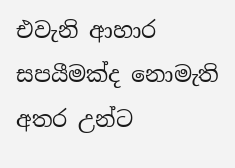එවැනි ආහාර සපයීමක්ද නොමැති අතර උන්ට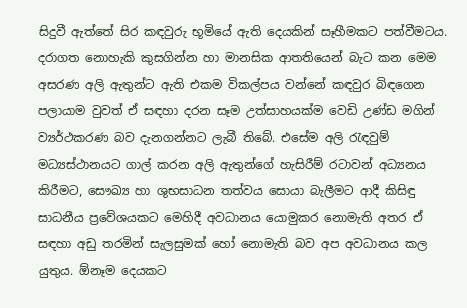සිදුවී ඇත්තේ සිර කඳවුරු භූමියේ ඇති දෙයකින් සෑහීමකට පත්වීමටය. දරාගත නොහැකි කුසගින්න හා මානසික ආතතියෙන් බැට කන මෙම අසරණ අලි ඇතුන්ට ඇති එකම විකල්පය වන්නේ කඳවුර බිඳගෙන පලායාම වුවත් ඒ සඳහා දරන සෑම උත්සාහයක්ම වෙඩි උණ්ඩ මගින් ව්‍යර්ථකරණ බව දැනගන්නට ලැබී තිබේ. එසේම අලි රැඳවුම් මධ්‍යස්ථානයට ගාල් කරන අලි ඇතුන්ගේ හැසිරීම් රටාවන් අධ්‍යනය කිරීමට, සෞඛ්‍ය හා ශුභසාධන තත්වය සොයා බැලීමට ආදී කිසිඳු සාධනීය ප්‍රවේශයකට මෙහිදී අවධානය යොමුකර නොමැති අතර ඒ සඳහා අඩු තරමින් සැලසුමක් හෝ නොමැති බව අප අවධානය කල යුතුය. ඕනෑම දෙයකට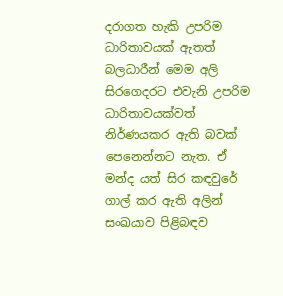දරාගත හැකි උපරිම ධාරිතාවයක් ඇතත් බලධාරීන් මෙම අලි සිරගෙදරට එවැනි උපරිම ධාරිතාවයක්වත් නිර්ණයකර ඇති බවක් පෙනෙන්නට නැත. ඒ මන්ද යත් සිර කඳවුරේ ගාල් කර ඇති අලින් සංඛයාව පිළිබඳව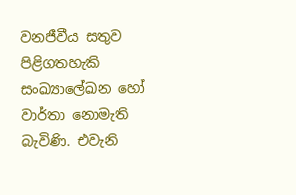වනජීවීය සතුව පිළිගතහැකි සංඛ්‍යාලේඛන හෝ වාර්තා නොමැති බැවිණි. එවැනි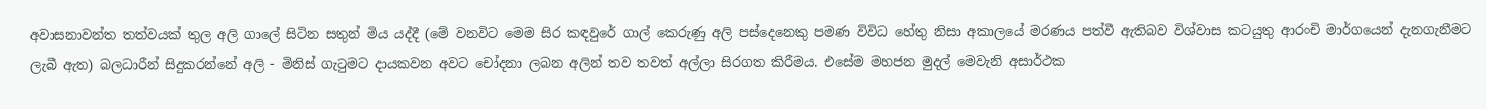අවාසනාවන්ත තත්වයක් තුල අලි ගාලේ සිටින සතුන් මිය යද්දී (මේ වනවිට මෙම සිර කඳවුරේ ගාල් කෙරුණු අලි පස්දෙනෙකු පමණ විවිධ හේතු නිසා අකාලයේ මරණය පත්වී ඇතිබව විශ්වාස කටයුතු ආරංචි මාර්ගයෙන් දැනගැනීමට ලැබී ඇත) බලධාරීන් සිදුකරන්නේ අලි - මිනිස් ගැටුමට දායකවන අවට චෝදනා ලබන අලින් තව තවත් අල්ලා සිරගත කිරීමය. එසේම මහජන මුදල් මෙවැනි අසාර්ථක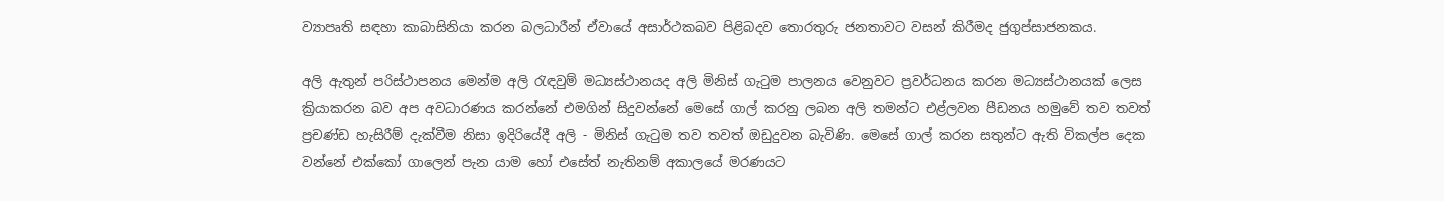ව්‍යාපෘති සඳහා කාබාසිනියා කරන බලධාරීන් ඒවායේ අසාර්ථකබව පිළිබදව තොරතුරු ජනතාවට වසන් කිරීමද ජුගුප්සාජනකය.

අලි ඇතුන් පරිස්ථාපනය මෙන්ම අලි රැඳවුම් මධ්‍යස්ථානයද අලි මිනිස් ගැටුම පාලනය වෙනුවට ප්‍රවර්ධනය කරන මධ්‍යස්ථානයක් ලෙස ක්‍රියාකරන බව අප අවධාරණය කරන්නේ එමගින් සිදුවන්නේ මෙසේ ගාල් කරනු ලබන අලි තමන්ට එළ්ලවන පීඩනය හමුවේ තව තවත් ප්‍රචණ්ඩ හැසිරීම් දැක්වීම නිසා ඉදිරියේදී අලි - මිනිස් ගැටුම තව තවත් ඔඩුදුවන බැවිණි. මෙසේ ගාල් කරන සතුන්ට ඇති විකල්ප දෙක වන්නේ එක්කෝ ගාලෙන් පැන යාම හෝ එසේත් නැතිනම් අකාලයේ මරණයට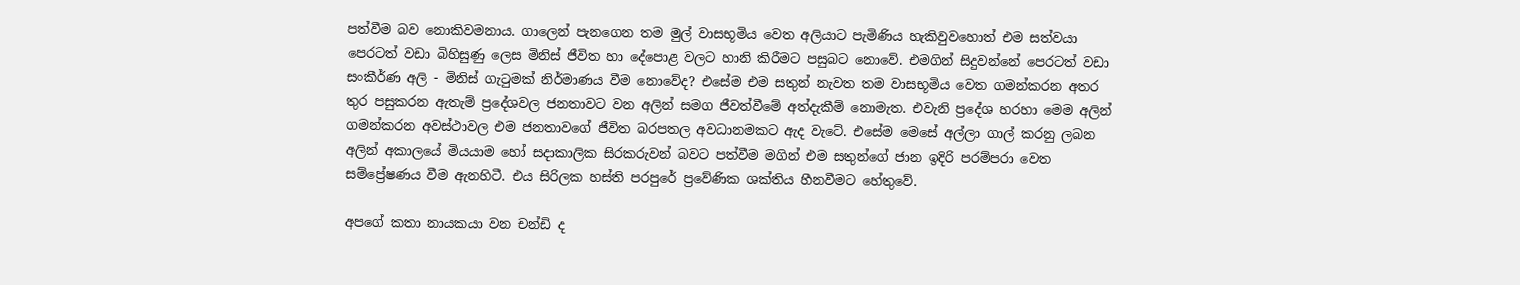පත්වීම බව නොකිවමනාය. ගාලෙන් පැනගෙන තම මුල් වාසභූමිය වෙත අලියාට පැමිණිය හැකිවුවහොත් එම සත්වයා පෙරටත් වඩා බිහිසුණු ලෙස මිනිස් ජීවිත හා දේපොළ වලට හානි කිරීමට පසුබට නොවේ. එමගින් සිදුවන්නේ පෙරටත් වඩා සංකීර්ණ අලි - මිනිස් ගැටුමක් නිර්මාණය වීම නොවේද? එසේම එම සතුන් නැවත තම වාසභූමිය වෙත ගමන්කරන අතර තුර පසුකරන ඇතැම් ප්‍රදේශවල ජනතාවට වන අලින් සමග ජීවත්වීමේ අත්දැකීම් නොමැත. එවැනි ප්‍රදේශ හරහා මෙම අලින් ගමන්කරන අවස්ථාවල එම ජනතාවගේ ජීවිත බරපතල අවධානමකට ඇද වැටේ. එසේම මෙසේ අල්ලා ගාල් කරනු ලබන අලින් අකාලයේ මියයාම හෝ සදාකාලික සිරකරුවන් බවට පත්වීම මගින් එම සතුන්ගේ ජාන ඉදිරි පරම්පරා වෙත සම්ප්‍රේෂණය වීම ඇනහිටී. එය සිරිලක හස්ති පරපුරේ ප්‍රවේණික ශක්තිය හීනවීමට හේතුවේ.

අපගේ කතා නායකයා වන චන්ඩි ද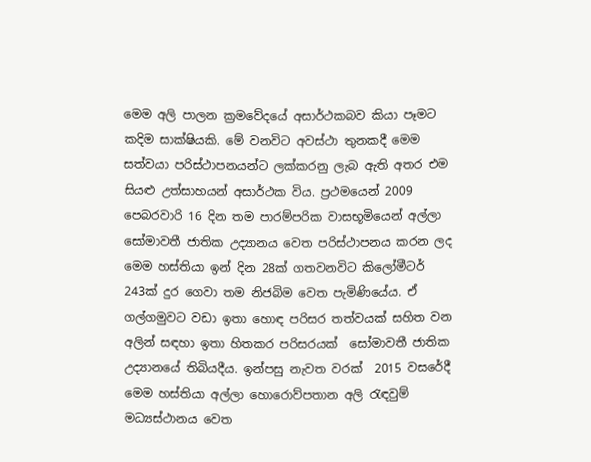මෙම අලි පාලන ක්‍රමවේදයේ අසාර්ථකබව කියා පෑමට කදිම සාක්ෂියකි. මේ වනවිට අවස්ථා තුනකදී මෙම සත්වයා පරිස්ථාපනයන්ට ලක්කරනු ලැබ ඇති අතර එම සියළු උත්සාහයන් අසාර්ථක විය. ප්‍රථමයෙන් 2009 පෙබරවාරි 16 දින තම පාරම්පරික වාසභූමියෙන් අල්ලා සෝමාවතී ජාතික උද්‍යානය වෙත පරිස්ථාපනය කරන ලද මෙම හස්තියා ඉන් දින 28ක් ගතවනවිට කිලෝමීටර් 243ක් දුර ගෙවා තම නිජබිම වෙත පැමිණියේය. ඒ ගල්ගමුවට වඩා ඉතා හොඳ පරිසර තත්වයක් සහිත වන අලින් සඳහා ඉතා හිතකර පරිසරයක්  සෝමාවතී ජාතික උද්‍යානයේ තිබියදීය. ඉන්පසු නැවත වරක්  2015 වසරේදී මෙම හස්තියා අල්ලා හොරොව්පතාන අලි රැඳවුම් මධ්‍යස්ථානය වෙත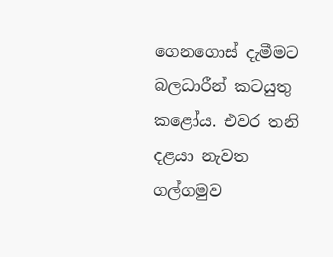ගෙනගොස් දැමීමට බලධාරීන් කටයුතු කළෝය. එවර තනි දළයා නැවත ගල්ගමුව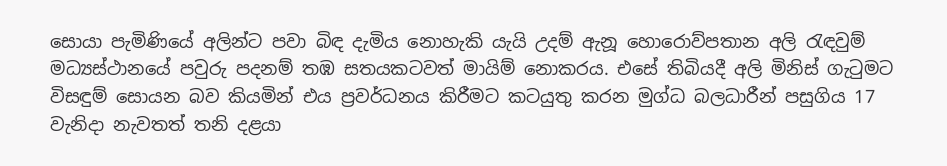සොයා පැමිණියේ අලින්ට පවා බිඳ දැමිය නොහැකි යැයි උදම් ඇනූ හොරොව්පතාන අලි රැඳවුම් මධ්‍යස්ථානයේ පවුරු පදනම් තඹ සතයකටවත් මායිම් නොකරය. එසේ තිබියදී අලි මිනිස් ගැටුමට විසඳුම් සොයන බව කියමින් එය ප්‍රවර්ධනය කිරීමට කටයුතු කරන මුග්ධ බලධාරීන් පසුගිය 17 වැනිදා නැවතත් තනි දළයා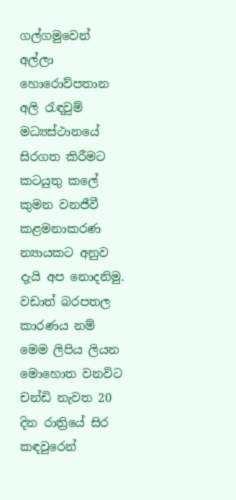ගල්ගමුවෙන් අල්ලා හොරොව්පතාන අලි රැඳවුම් මධ්‍යස්ථානයේ සිරගත කිරීමට කටයුතු කලේ කුමන වනජීවී කළමනාකරණ න්‍යායකට අනුව දැයි අප නොදනිමු. වඩාත් බරපතල කාරණය නම් මෙම ලිපිය ලියන මොහොත වනවිට චන්ඩි නැවත 20 දින රාත්‍රියේ සිර කඳවුරෙන්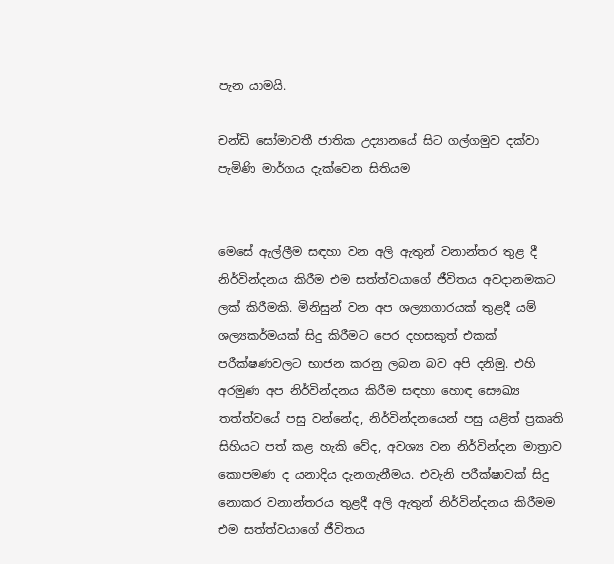පැන යාමයි.

චන්ඩි සෝමාවතී ජාතික උද්‍යානයේ සිට ගල්ගමුව දක්වා පැමිණි මාර්ගය දැක්වෙන සිතියම


මෙසේ ඇල්ලීම සඳහා වන අලි ඇතුන් වනාන්තර තුළ දී නිර්වින්දනය කිරීම එම සත්ත්වයාගේ ජීවිතය අවදානමකට ලක් කිරීමකි. මිනිසුන් වන අප ශල්‍යාගාරයක් තුළදී යම් ශල්‍යකර්මයක් සිදු කිරීමට පෙර දහසකුත් එකක් පරීක්ෂණවලට භාජන කරනු ලබන බව අපි දනිමු. එහි අරමුණ අප නිර්වින්දනය කිරීම සඳහා හොඳ සෞඛ්‍ය තත්ත්වයේ පසු වන්නේද, නිර්වින්දනයෙන් පසු යළිත් ප්‍රකෘති සිහියට පත් කළ හැකි වේද, අවශ්‍ය වන නිර්වින්දන මාත්‍රාව කොපමණ ද යනාදිය දැනගැනීමය. එවැනි පරීක්ෂාවක් සිදු නොකර වනාන්තරය තුළදී අලි ඇතුන් නිර්වින්දනය කිරීමම එම සත්ත්වයාගේ ජීවිතය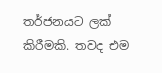තර්ජනයට ලක් කිරීමකි. තවද එම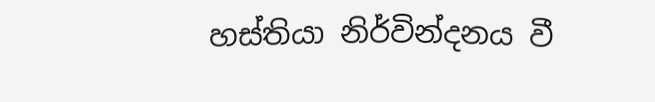හස්තියා නිර්වින්දනය වී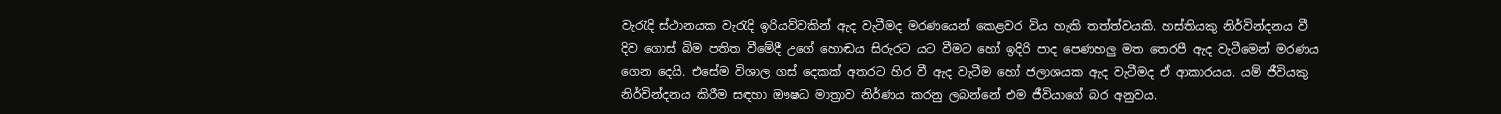වැරැදි ස්ථානයක වැරැදි ඉරියව්වකින් ඇද වැටීමද මරණයෙන් කෙළවර විය හැකි තත්ත්වයකි. හස්තියකු නිර්වින්දනය වී දිව ගොස් බිම පතිත වීමේදී උගේ හොඬය සිරුරට යට වීමට හෝ ඉදිරි පාද පෙණහලු මත තෙරපී ඇද වැටීමෙන් මරණය ගෙන දෙයි. එසේම විශාල ගස් දෙකක් අතරට හිර වී ඇද වැටීම හෝ ජලාශයක ඇද වැටීමද ඒ ආකාරයය. යම් ජීවියකු නිර්වින්දනය කිරීම සඳහා ඖෂධ මාත්‍රාව නිර්ණය කරනු ලබන්නේ එම ජීවියාගේ බර අනුවය.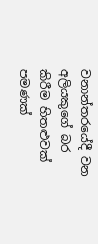වනාන්තරයේදී වන අලියකුගේ බර කිරීම හිතළුවක් පමණක්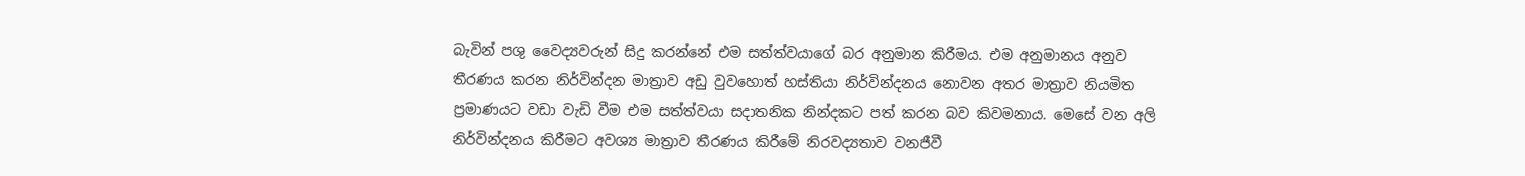බැවින් පශු වෛද්‍යවරුන් සිදු කරන්නේ එම සත්ත්වයාගේ බර අනුමාන කිරීමය. එම අනුමානය අනුව තීරණය කරන නිර්වින්දන මාත්‍රාව අඩු වුවහොත් හස්තියා නිර්වින්දනය නොවන අතර මාත්‍රාව නියමිත ප්‍රමාණයට වඩා වැඩි වීම එම සත්ත්වයා සදාතනික නින්දකට පත් කරන බව කිවමනාය. මෙසේ වන අලි නිර්වින්දනය කිරීමට අවශ්‍ය මාත්‍රාව තීරණය කිරීමේ නිරවද්‍යතාව වනජීවී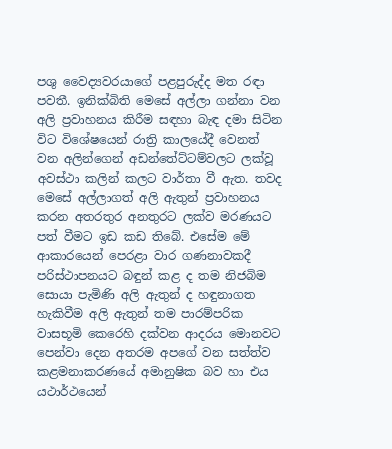පශු වෛද්‍යවරයාගේ පළපුරුද්ද මත රඳා පවතී. ඉනික්බිති මෙසේ අල්ලා ගන්නා වන අලි ප්‍රවාහනය කිරීම සඳහා බැඳ දමා සිටින විට විශේෂයෙන් රාත්‍රි කාලයේදී වෙනත් වන අලින්ගෙන් අඩන්තේට්ටම්වලට ලක්වූ අවස්ථා කලින් කලට වාර්තා වී ඇත. තවද මෙසේ අල්ලාගත් අලි ඇතුන් ප්‍රවාහනය කරන අතරතුර අනතුරට ලක්ව මරණයට පත් වීමට ඉඩ කඩ තිබේ. එසේම මේ ආකාරයෙන් පෙරළා වාර ගණනාවකදී පරිස්ථාපනයට බඳුන් කළ ද තම නිජබිම සොයා පැමිණි අලි ඇතුන් ද හඳුනාගත හැකිවීම අලි ඇතුන් තම පාරම්පරික වාසභූමි කෙරෙහි දක්වන ආදරය මොනවට පෙන්වා දෙන අතරම අපගේ වන සත්ත්ව කළමනාකරණයේ අමානුෂික බව හා එය යථාර්ථයෙන්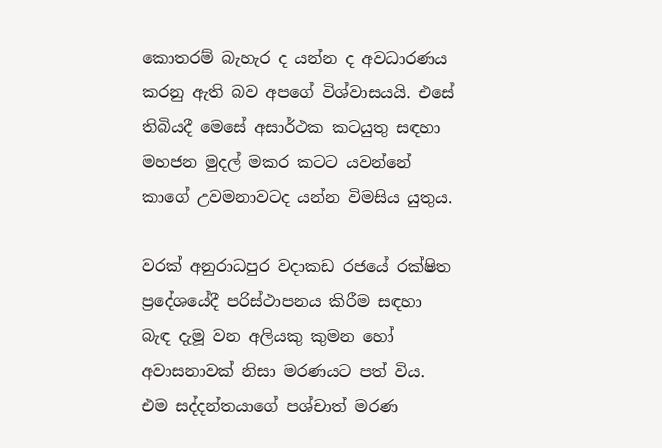කොතරම් බැහැර ද යන්න ද අවධාරණය කරනු ඇති බව අපගේ විශ්වාසයයි. එසේ තිබියදී මෙසේ අසාර්ථක කටයුතු සඳහා මහජන මුදල් මකර කටට යවන්නේ කාගේ උවමනාවටද යන්න විමසිය යුතුය.

වරක් අනුරාධපුර වදාකඩ රජයේ රක්ෂිත ප්‍රදේශයේදී පරිස්ථාපනය කිරීම සඳහා බැඳ දැමූ වන අලියකු කුමන හෝ අවාසනාවක් නිසා මරණයට පත් විය. එම සද්දන්තයාගේ පශ්චාත් මරණ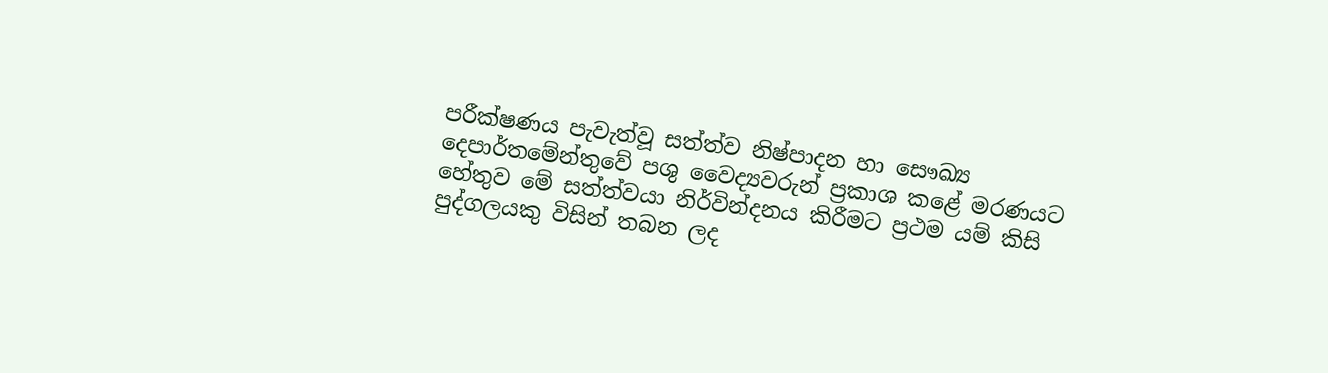පරීක්ෂණය පැවැත්වූ සත්ත්ව නිෂ්පාදන හා සෞඛ්‍ය දෙපාර්තමේන්තුවේ පශු වෛද්‍යවරුන් ප්‍රකාශ කළේ මරණයට හේතුව මේ සත්ත්වයා නිර්වින්දනය කිරීමට ප්‍රථම යම් කිසි පුද්ගලයකු විසින් තබන ලද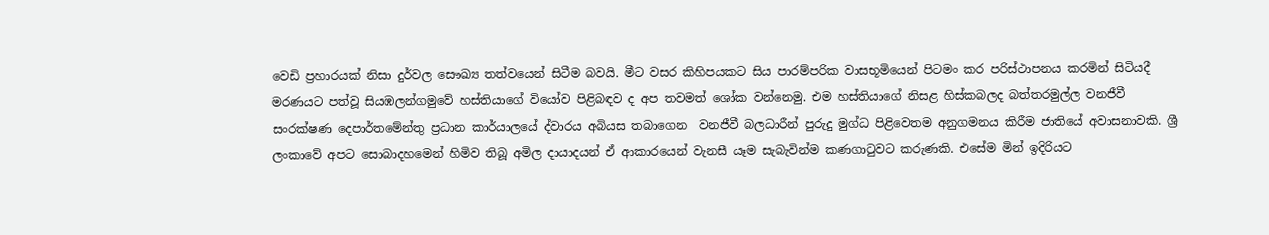වෙඩි ප්‍රහාරයක් නිසා දුර්වල සෞඛ්‍ය තත්වයෙන් සිටීම බවයි. මීට වසර කිහිපයකට සිය පාරම්පරික වාසභූමියෙන් පිටමං කර පරිස්ථාපනය කරමින් සිටියදී මරණයට පත්වූ සියඹලන්ගමුවේ හස්තියාගේ වියෝව පිළිබඳව ද අප තවමත් ශෝක වන්නෙමු. එම හස්තියාගේ නිසළ හිස්කබලද බත්තරමුල්ල වනජීවී සංරක්ෂණ දෙපාර්තමේන්තු ප්‍රධාන කාර්යාලයේ ද්වාරය අබියස තබාගෙන  වනජීවී බලධාරීන් පුරුදු මුග්ධ පිළිවෙතම අනුගමනය කිරීම ජාතියේ අවාසනාවකි. ශ්‍රී ලංකාවේ අපට සොබාදහමෙන් හිමිව තිබූ අමිල දායාදයන් ඒ ආකාරයෙන් වැනසී යෑම සැබැවින්ම කණගාටුවට කරුණකි. එසේම මින් ඉදිරියට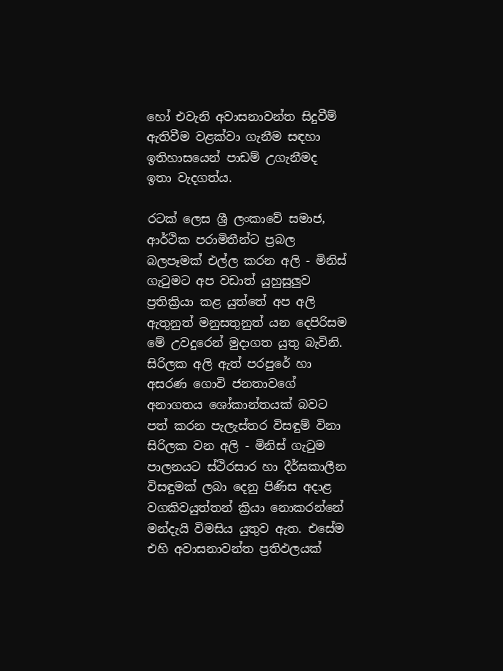හෝ එවැනි අවාසනාවන්ත සිදුවීම් ඇතිවීම වළක්වා ගැනීම සඳහා ඉතිහාසයෙන් පාඩම් උගැනීමද ඉතා වැදගත්ය.

රටක් ලෙස ශ්‍රී ලංකාවේ සමාජ, ආර්ථික පරාමිතීන්ට ප්‍රබල බලපෑමක් එල්ල කරන අලි - මිනිස් ගැටුමට අප වඩාත් යුහුසුලුව ප්‍රතික්‍රියා කළ යුත්තේ අප අලි ඇතුනුත් මනුසතුනුත් යන දෙපිරිසම මේ උවදුරෙන් මුදාගත යුතු බැවිනි. සිරිලක අලි ඇත් පරපුරේ හා අසරණ ගොවි ජනතාවගේ අනාගතය ශෝකාන්තයක් බවට පත් කරන පැලැස්තර විසඳුම් විනා සිරිලක වන අලි - මිනිස් ගැටුම පාලනයට ස්ථිරසාර හා දීර්ඝකාලීන විසඳුමක් ලබා දෙනු පිණිස අදාළ වගකිවයුත්තන් ක්‍රියා නොකරන්නේ මන්දැයි විමසිය යුතුව ඇත. එසේම එහි අවාසනාවන්ත ප්‍රතිඵලයක්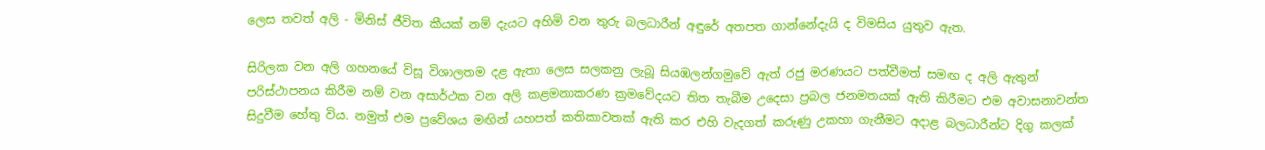ලෙස තවත් අලි - මිනිස් ජීවිත කීයක් නම් දැයට අහිමි වන තුරු බලධාරීන් අඳුරේ අතපත ගාන්නේදැයි ද විමසිය යුතුව ඇත.

සිරිලක වන අලි ගහනයේ විසූ විශාලතම දළ ඇතා ලෙස සලකනු ලැබූ සියඹලන්ගමුවේ ඇත් රජු මරණයට පත්වීමත් සමඟ ද අලි ඇතුන් පරිස්ථාපනය කිරීම නම් වන අසාර්ථක වන අලි කළමනාකරණ ක්‍රමවේදයට තිත තැබීම උදෙසා ප්‍රබල ජනමතයක් ඇති කිරීමට එම අවාසනාවන්ත සිදුවීම හේතු විය. නමුත් එම ප්‍රවේශය මඟින් යහපත් කතිකාවතක් ඇති කර එහි වැදගත් කරුණු උකහා ගැනීමට අදාළ බලධාරීන්ට දිගු කලක්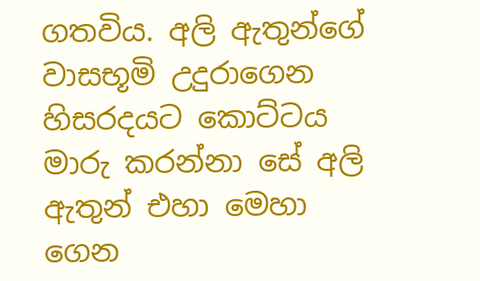ගතවිය. අලි ඇතුන්ගේ වාසභූමි උදුරාගෙන හිසරදයට කොට්ටය මාරු කරන්නා සේ අලි ඇතුන් එහා මෙහා ගෙන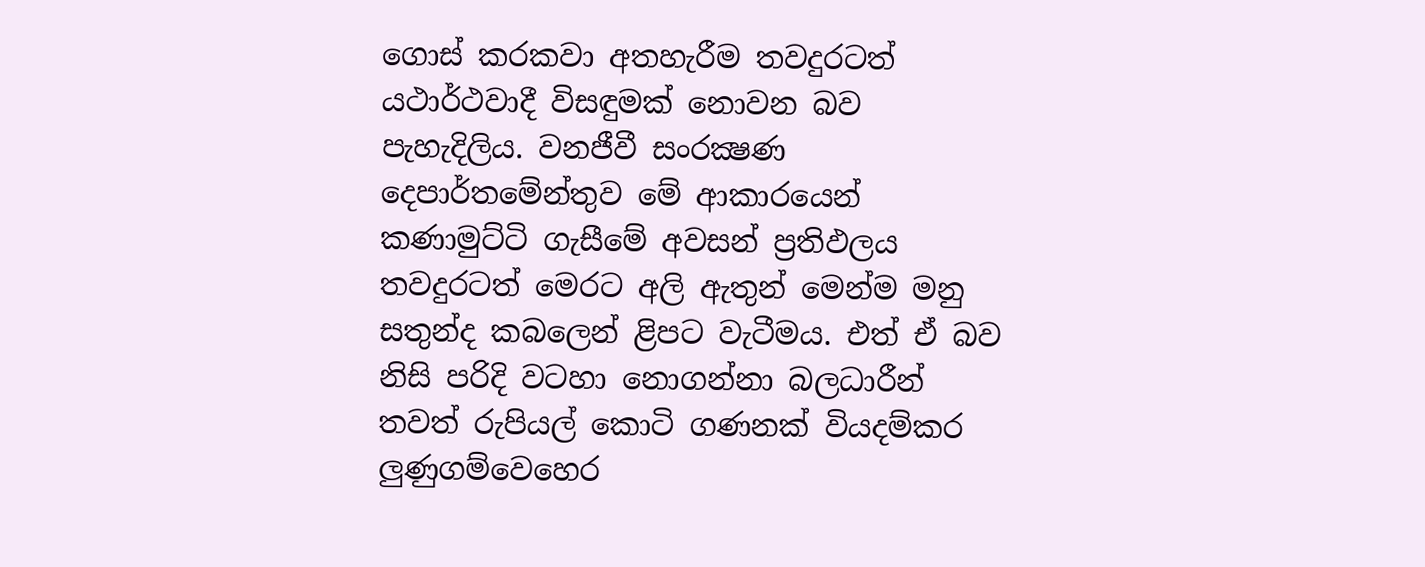ගොස් කරකවා අතහැරීම තවදුරටත් යථාර්ථවාදී විසඳුමක් නොවන බව පැහැදිලිය. වනජීවී සංරක්‍ෂණ දෙපාර්තමේන්තුව මේ ආකාරයෙන් කණාමුට්ටි ගැසීමේ අවසන් ප්‍රතිඵලය තවදුරටත් මෙරට අලි ඇතුන් මෙන්ම මනු සතුන්ද කබලෙන් ළිපට වැටීමය. එත් ඒ බව නිසි පරිදි වටහා නොගන්නා බලධාරීන් තවත් රුපියල් කොටි ගණනක් වියදම්කර ලුණුගම්වෙහෙර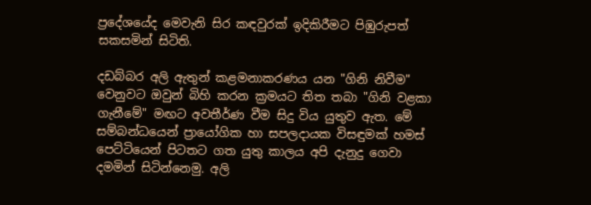ප්‍රදේශයේද මෙවැනි සිර කඳවුරක් ඉදිකිරීමට පිඹුරුපත් සකසමින් සිටිති.

දඩබ්බර අලි ඇතුන් කළමනාකරණය යන "ගිනි නිවීම" වෙනුවට ඔවුන් බිහි කරන ක්‍රමයට තිත තබා "ගිනි වළකා ගැනීමේ" මඟට අවතීර්ණ වීම සිදු විය යුතුව ඇත. මේ සම්බන්ධයෙන් ප්‍රායෝගික හා සපලදායක විසඳුමක් හමස් පෙට්ටියෙන් පිටතට ගත යුතු කාලය අපි දැනුදු ගෙවා දමමින් සිටින්නෙමු. අලි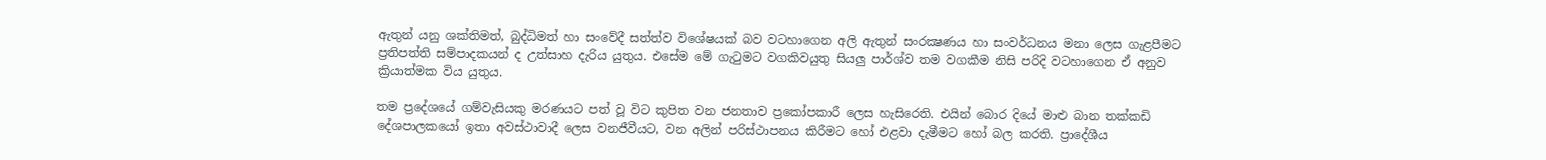ඇතුන් යනු ශක්තිමත්, බුද්ධිමත් හා සංවේදී සත්ත්ව විශේෂයක් බව වටහාගෙන අලි ඇතුන් සංරක්‍ෂණය හා සංවර්ධනය මනා ලෙස ගැළපීමට ප්‍රතිපත්ති සම්පාදකයන් ද උත්සාහ දැරිය යුතුය. එසේම මේ ගැටුමට වගකිවයුතු සියලු පාර්ශ්ව තම වගකීම නිසි පරිදි වටහාගෙන ඒ අනුව ක්‍රියාත්මක විය යුතුය.

තම ප්‍රදේශයේ ගම්වැසියකු මරණයට පත් වූ විට කුපිත වන ජනතාව ප්‍රකෝපකාරී ලෙස හැසිරෙති. එයින් බොර දියේ මාළු බාන තක්කඩි දේශපාලකයෝ ඉතා අවස්ථාවාදී ලෙස වනජීවීයට, වන අලින් පරිස්ථාපනය කිරීමට හෝ එළවා දැමීමට හෝ බල කරති. ප්‍රාදේශීය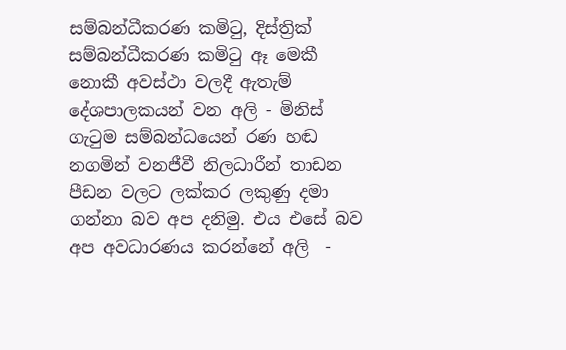සම්බන්ධීකරණ කමිටු, දිස්ත්‍රික් සම්බන්ධීකරණ කමිටු ඈ මෙකී නොකී අවස්ථා වලදී ඇතැම් දේශපාලකයන් වන අලි - මිනිස් ගැටුම සම්බන්ධයෙන් රණ හඬ නගමින් වනජීවී නිලධාරීන් තාඩන පීඩන වලට ලක්කර ලකුණු දමා ගන්නා බව අප දනිමු. එය එසේ බව අප අවධාරණය කරන්නේ අලි  -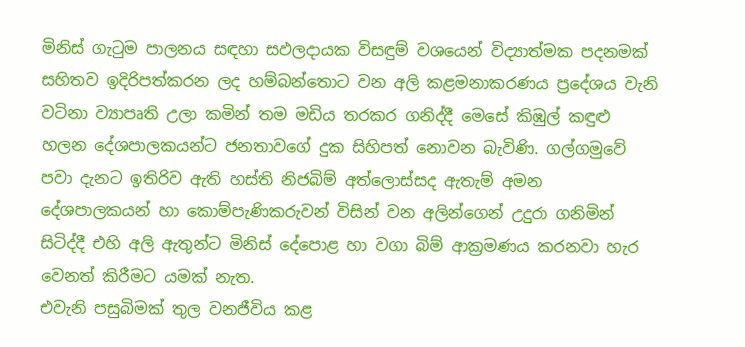මිනිස් ගැටුම පාලනය සඳහා සඵලදායක විසඳුම් වශයෙන් විද්‍යාත්මක පදනමක් සහිතව ඉදිරිපත්කරන ලද හම්බන්තොට වන අලි කළමනාකරණය ප්‍රදේශය වැනි වටිනා ව්‍යාපෘති උලා කමින් තම මඩිය තරකර ගනිද්දී මෙසේ කිඹුල් කඳුළු හලන දේශපාලකයන්ට ජනතාවගේ දුක සිහිපත් නොවන බැවිණි. ගල්ගමුවේ පවා දැනට ඉතිරිව ඇති හස්ති නිජබිම් අත්ලොස්සද ඇතැම් අමන දේශපාලකයන් හා කොම්පැණිකරුවන් විසින් වන අලින්ගෙන් උදුරා ගනිමින් සිටිද්දී එහි අලි ඇතුන්ට මිනිස් දේපොළ හා වගා බිම් ආක්‍රමණය කරනවා හැර වෙනත් කිරීමට යමක් නැත.
එවැනි පසුබිමක් තුල වනජීවිය කළ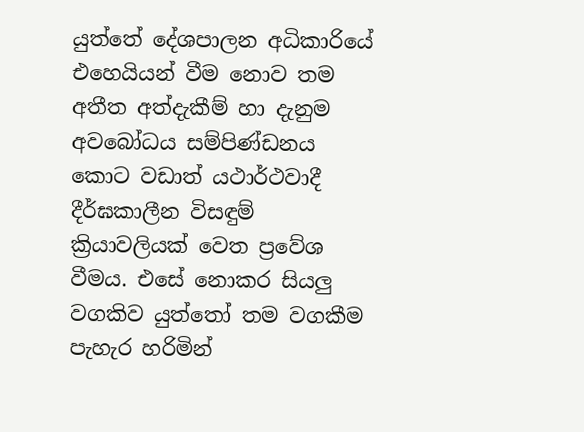යුත්තේ දේශපාලන අධිකාරියේ එහෙයියන් වීම නොව තම අතීත අත්දැකීම් හා දැනුම අවබෝධය සම්පිණ්ඩනය කොට වඩාත් යථාර්ථවාදී දීර්ඝකාලීන විසඳුම් ක්‍රියාවලියක් වෙත ප්‍රවේශ වීමය. එසේ නොකර සියලු වගකිව යුත්තෝ තම වගකීම පැහැර හරිමින්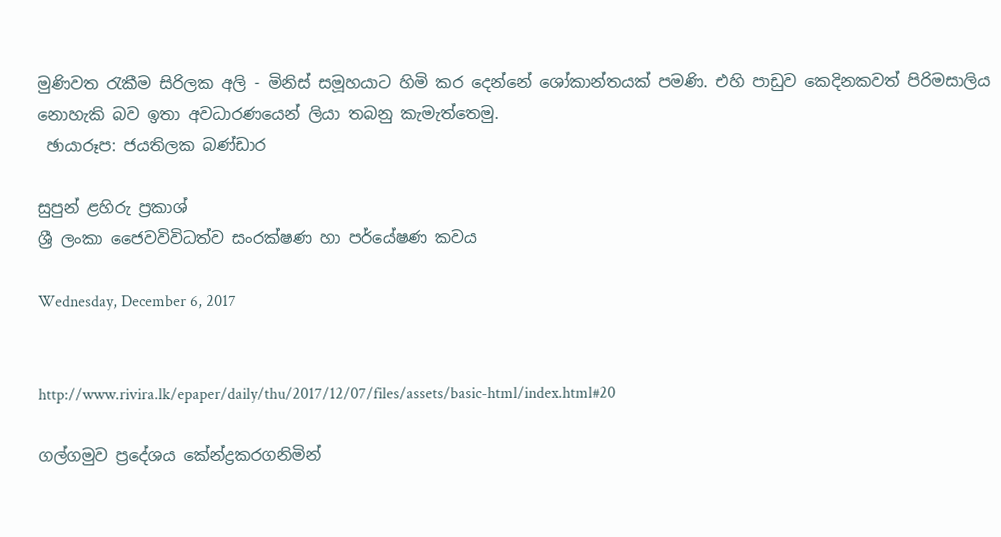මුණිවත රැකීම සිරිලක අලි - මිනිස් සමූහයාට හිමි කර දෙන්නේ ශෝකාන්තයක් පමණි. එහි පාඩුව කෙදිනකවත් පිරිමසාලිය නොහැකි බව ඉතා අවධාරණයෙන් ලියා තබනු කැමැත්තෙමු.
 ඡායාරූප: ජයතිලක බණ්ඩාර

සුපුන් ළහිරු ප්‍රකාශ්
ශ්‍රී ලංකා ජෛවවිවිධත්ව සංරක්ෂණ හා පර්යේෂණ කවය

Wednesday, December 6, 2017


http://www.rivira.lk/epaper/daily/thu/2017/12/07/files/assets/basic-html/index.html#20

ගල්ගමුව ප්‍රදේශය කේන්ද්‍රකරගනිමින්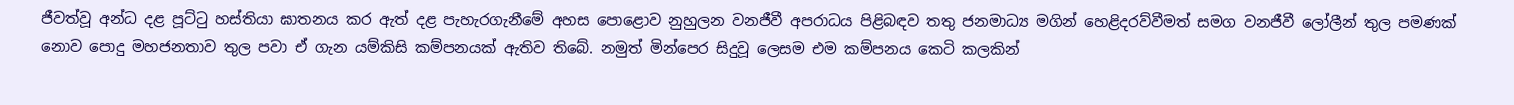ජීවත්වූ අන්ධ දළ පූට්ටු හස්තියා ඝාතනය කර ඇත් දළ පැහැරගැනීමේ අහස පොළොව නුහුලන වනජීවී අපරාධය පිළිබඳව තතු ජනමාධ්‍ය මගින් හෙළිදරව්වීමත් සමග වනජීවී ලෝලීන් තුල පමණක් නොව පොදු මහජනතාව තුල පවා ඒ ගැන යම්කිසි කම්පනයක් ඇතිව තිබේ. නමුත් මින්පෙර සිදුවූ ලෙසම එම කම්පනය කෙටි කලකින්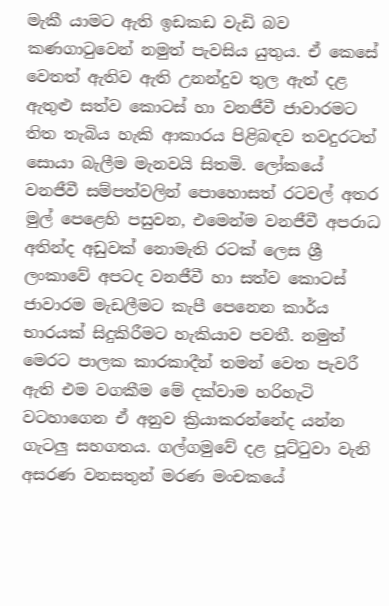මැකී යාමට ඇති ඉඩකඩ වැඩි බව කණගාටුවෙන් නමුත් පැවසිය යුතුය. ඒ කෙසේ වෙතත් ඇතිව ඇති උනන්දුව තුල ඇත් දළ ඇතුළු සත්ව කොටස් හා වනජීවී ජාවාරමට තිත තැබිය හැකි ආකාරය පිළිබඳව තවදුරටත් සොයා බැලීම මැනවයි සිතමි. ලෝකයේ වනජීවී සම්පත්වලින් පොහොසත් රටවල් අතර මුල් පෙළෙහි පසුවන, එමෙන්ම වනජීවී අපරාධ අතින්ද අඩුවක් නොමැති රටක් ලෙස ශ්‍රී ලංකාවේ අපටද වනජීවී හා සත්ව කොටස් ජාවාරම මැඩලීමට කැපී පෙනෙන කාර්ය භාරයක් සිදුකිරීමට හැකියාව පවතී. නමුත් මෙරට පාලක කාරකාදීන් තමන් වෙත පැවරී ඇති එම වගකීම මේ දක්වාම හරිහැටි වටහාගෙන ඒ අනුව ක්‍රියාකරන්නේද යන්න ගැටලු සහගතය. ගල්ගමුවේ දළ පූට්ටුවා වැනි අසරණ වනසතුන් මරණ මංචකයේ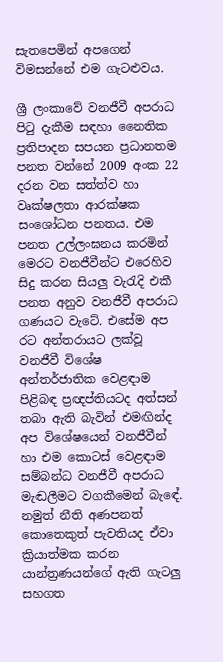සැතපෙමින් අපගෙන් විමසන්නේ එම ගැටළුවය.

ශ්‍රී ලංකාවේ වනජීවී අපරාධ පිටු දැකීම සඳහා නෛතික ප්‍රතිපාදන සපයන ප්‍රධානතම පනත වන්නේ 2009 අංක 22 දරන වන සත්ත්ව හා වෘක්ෂලතා ආරක්ෂක සංශෝධන පනතය. එම පනත උල්ලංඝනය කරමින් මෙරට වනජීවීන්ට එරෙහිව සිදු කරන සියලු වැරැදි එකී පනත අනුව වනජීවී අපරාධ ගණයට වැටේ. එසේම අප රට අන්තරායට ලක්වූ වනජීවී විශේෂ අන්තර්ජාතික වෙළඳාම පිළිබඳ ප්‍රඥප්තියටද අත්සන් තබා ඇති බැවින් එමඟින්ද අප විශේෂයෙන් වනජීවීන් හා එම කොටස් වෙළඳාම සම්බන්ධ වනජීවී අපරාධ මැඬලීමට වගකීමෙන් බැඳේ. නමුත් නීති අණපනත් කොතෙකුත් පැවතියද ඒවා ක්‍රියාත්මක කරන යාන්ත්‍රණයන්ගේ ඇති ගැටලු සහගත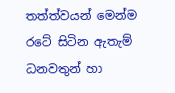තත්ත්වයන් මෙන්ම රටේ සිටින ඇතැම් ධනවතුන් හා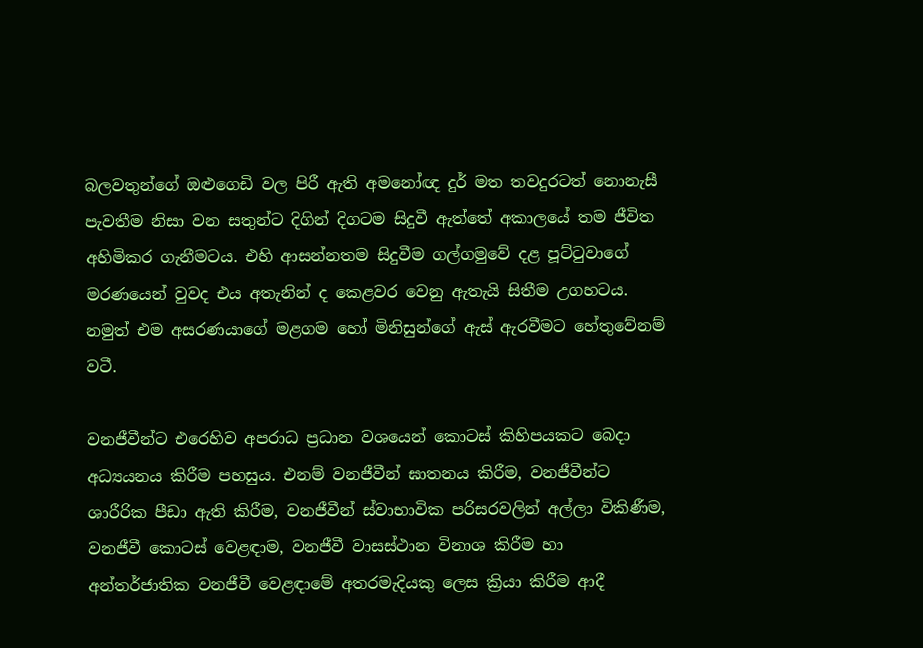බලවතුන්ගේ ඔළුගෙඩි වල පිරී ඇති අමනෝඥ දුර් මත තවදුරටත් නොනැසී පැවතීම නිසා වන සතුන්ට දිගින් දිගටම සිදුවී ඇත්තේ අකාලයේ තම ජීවිත අහිමිකර ගැනීමටය. එහි ආසන්නතම සිදුවීම ගල්ගමුවේ දළ පූට්ටුවාගේ මරණයෙන් වුවද එය අතැනින් ද කෙළවර වෙනු ඇතැයි සිතීම උගහටය. නමුත් එම අසරණයාගේ මළගම හෝ මිනිසුන්ගේ ඇස් ඇරවීමට හේතුවේනම් වටී.

වනජීවීන්ට එරෙහිව අපරාධ ප්‍රධාන වශයෙන් කොටස් කිහිපයකට බෙදා අධ්‍යයනය කිරීම පහසුය. එනම් වනජීවීන් ඝාතනය කිරීම, වනජීවීන්ට ශාරීරික පීඩා ඇති කිරීම, වනජීවීන් ස්වාභාවික පරිසරවලින් අල්ලා විකිණීම, වනජීවී කොටස් වෙළඳාම, වනජීවී වාසස්ථාන විනාශ කිරීම හා අන්තර්ජාතික වනජීවී වෙළඳාමේ අතරමැදියකු ලෙස ක්‍රියා කිරීම ආදී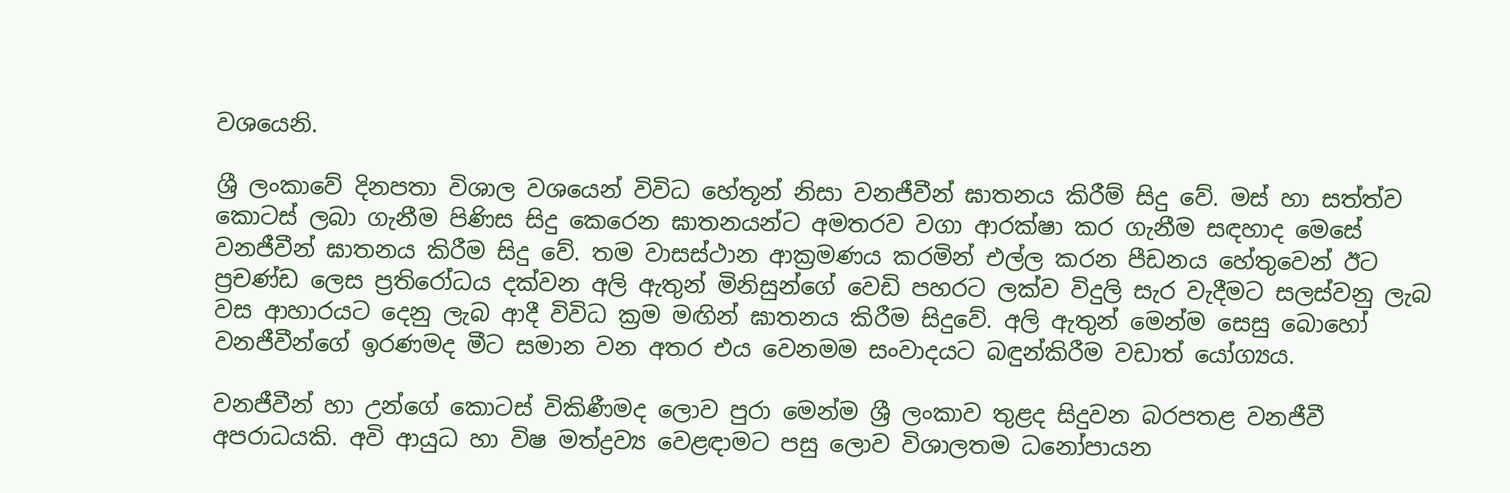වශයෙනි.

ශ්‍රී ලංකාවේ දිනපතා විශාල වශයෙන් විවිධ හේතූන් නිසා වනජීවීන් ඝාතනය කිරීම් සිදු වේ. මස් හා සත්ත්ව කොටස් ලබා ගැනීම පිණිස සිදු කෙරෙන ඝාතනයන්ට අමතරව වගා ආරක්ෂා කර ගැනීම සඳහාද මෙසේ වනජීවීන් ඝාතනය කිරීම සිදු වේ. තම වාසස්ථාන ආක්‍රමණය කරමින් එල්ල කරන පීඩනය හේතුවෙන් ඊට ප්‍රචණ්ඩ ලෙස ප්‍රතිරෝධය දක්වන අලි ඇතුන් මිනිසුන්ගේ වෙඩි පහරට ලක්ව විදුලි සැර වැදීමට සලස්වනු ලැබ වස ආහාරයට දෙනු ලැබ ආදී විවිධ ක්‍රම මඟින් ඝාතනය කිරීම සිදුවේ. අලි ඇතුන් මෙන්ම සෙසු බොහෝ වනජීවීන්ගේ ඉරණමද මීට සමාන වන අතර එය වෙනමම සංවාදයට බඳුන්කිරීම වඩාත් යෝග්‍යය.

වනජීවීන් හා උන්ගේ කොටස් විකිණීමද ලොව පුරා මෙන්ම ශ්‍රී ලංකාව තුළද සිදුවන බරපතළ වනජීවී අපරාධයකි. අවි ආයුධ හා විෂ මත්ද්‍රව්‍ය වෙළඳාමට පසු ලොව විශාලතම ධනෝපායන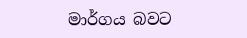මාර්ගය බවට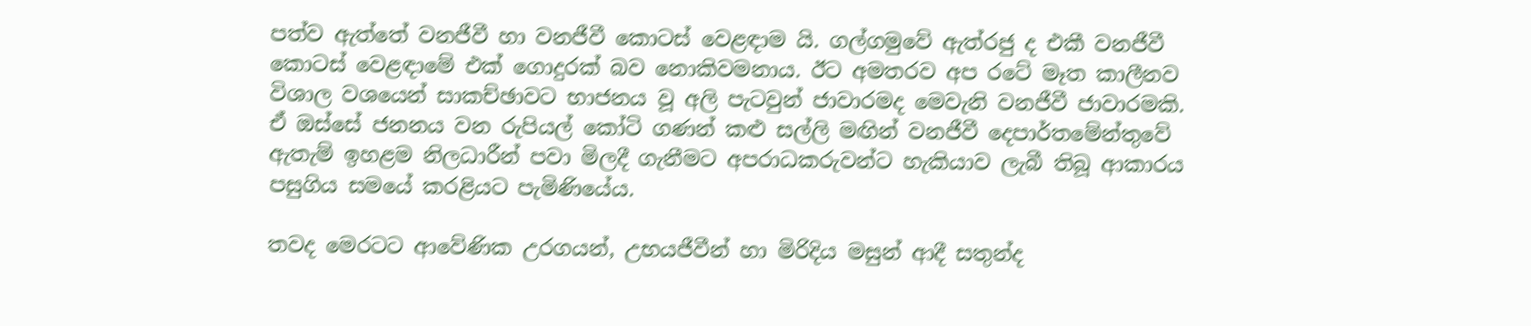පත්ව ඇත්තේ වනජීවී හා වනජීවී කොටස් වෙළඳාම යි. ගල්ගමුවේ ඇත්රජු ද එකී වනජීවී කොටස් වෙළඳාමේ එක් ගොදුරක් බව නොකිවමනාය. ඊට අමතරව අප රටේ මෑත කාලීනව විශාල වශයෙන් සාකච්ඡාවට භාජනය වූ අලි පැටවුන් ජාවාරමද මෙවැනි වනජීවී ජාවාරමකි. ඒ ඔස්සේ ජනනය වන රුපියල් කෝටි ගණන් කළු සල්ලි මඟින් වනජීවී දෙපාර්තමේන්තුවේ ඇතැම් ඉහළම නිලධාරීන් පවා මිලදී ගැනීමට අපරාධකරුවන්ට හැකියාව ලැබී තිබූ ආකාරය පසුගිය සමයේ කරළියට පැමිණියේය.

තවද මෙරටට ආවේණික උරගයන්, උභයජීවීන් හා මිරිදිය මසුන් ආදී සතුන්ද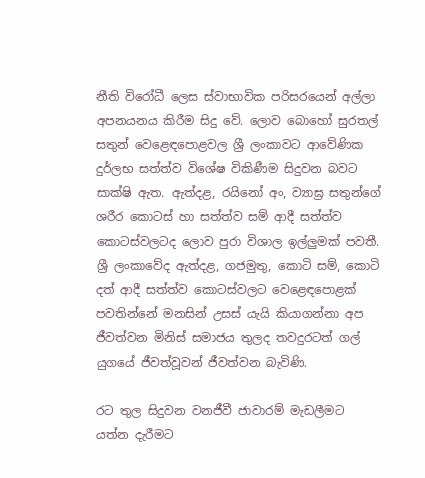නීති විරෝධී ලෙස ස්වාභාවික පරිසරයෙන් අල්ලා අපනයනය කිරීම සිදු වේ. ලොව බොහෝ සුරතල් සතුන් වෙළෙඳපොළවල ශ්‍රී ලංකාවට ආවේණික දුර්ලභ සත්ත්ව විශේෂ විකිණීම සිදුවන බවට සාක්ෂි ඇත. ඇත්දළ, රයිනෝ අං, ව්‍යාඝ්‍ර සතුන්ගේ ශරීර කොටස් හා සත්ත්ව සම් ආදී සත්ත්ව කොටස්වලටද ලොව පුරා විශාල ඉල්ලුමක් පවතී. ශ්‍රී ලංකාවේද ඇත්දළ, ගජමුතු, කොටි සම්, කොටි දත් ආදී සත්ත්ව කොටස්වලට වෙළෙඳපොළක් පවතින්නේ මනසින් උසස් යැයි කියාගන්නා අප ජීවත්වන මිනිස් සමාජය තුලද තවදුරටත් ගල් යුගයේ ජීවත්වූවන් ජීවත්වන බැවිණි.

රට තුල සිදුවන වනජීවී ජාවාරම් මැඩලීමට යත්න දැරීමට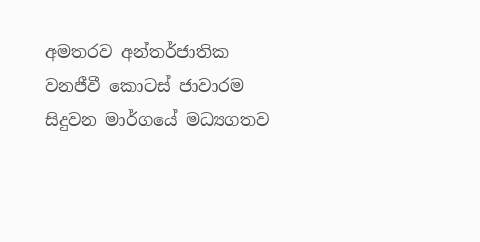අමතරව අන්තර්ජාතික වනජීවී කොටස් ජාවාරම සිදුවන මාර්ගයේ මධ්‍යගතව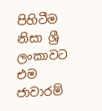පිහිටීම නිසා ශ්‍රී ලංකාවට එම ජාවාරම්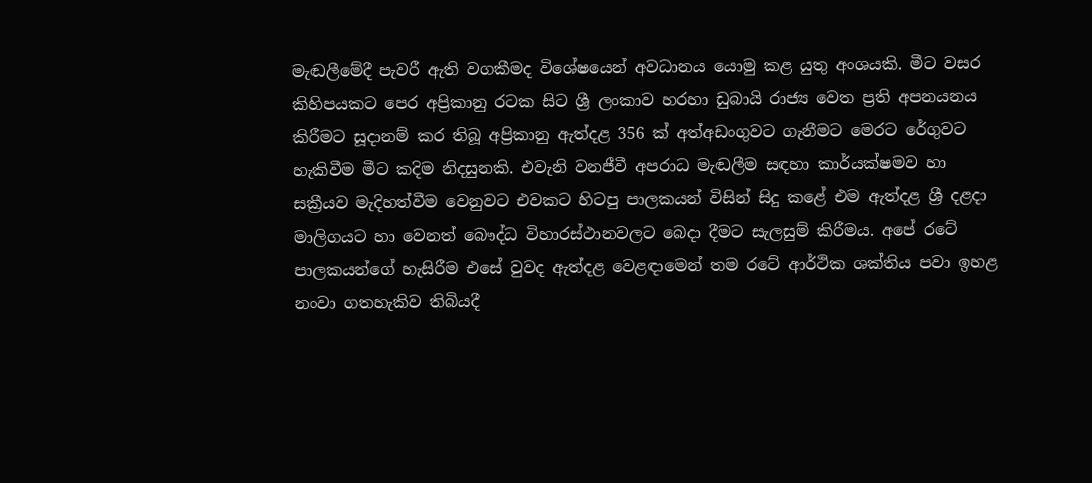මැඬලීමේදී පැවරී ඇති වගකීමද විශේෂයෙන් අවධානය යොමු කළ යුතු අංශයකි. මීට වසර කිහිපයකට පෙර අප්‍රිකානු රටක සිට ශ්‍රී ලංකාව හරහා ඩුබායි රාජ්‍ය වෙත ප්‍රති අපනයනය කිරීමට සූදානම් කර තිබූ අප්‍රිකානු ඇත්දළ 356 ක් අත්අඩංගුවට ගැනීමට මෙරට රේගුවට හැකිවීම මීට කදිම නිදසුනකි. එවැනි වනජීවී අපරාධ මැඬලීම සඳහා කාර්යක්ෂමව හා සක්‍රීයව මැදිහත්වීම වෙනුවට එවකට හිටපු පාලකයන් විසින් සිදු කළේ එම ඇත්දළ ශ්‍රී දළදා මාලිගයට හා වෙනත් බෞද්ධ විහාරස්ථානවලට බෙදා දීමට සැලසුම් කිරීමය. අපේ රටේ පාලකයන්ගේ හැසිරීම එසේ වුවද ඇත්දළ වෙළඳාමෙන් තම රටේ ආර්ථික ශක්තිය පවා ඉහළ නංවා ගතහැකිව තිබියදී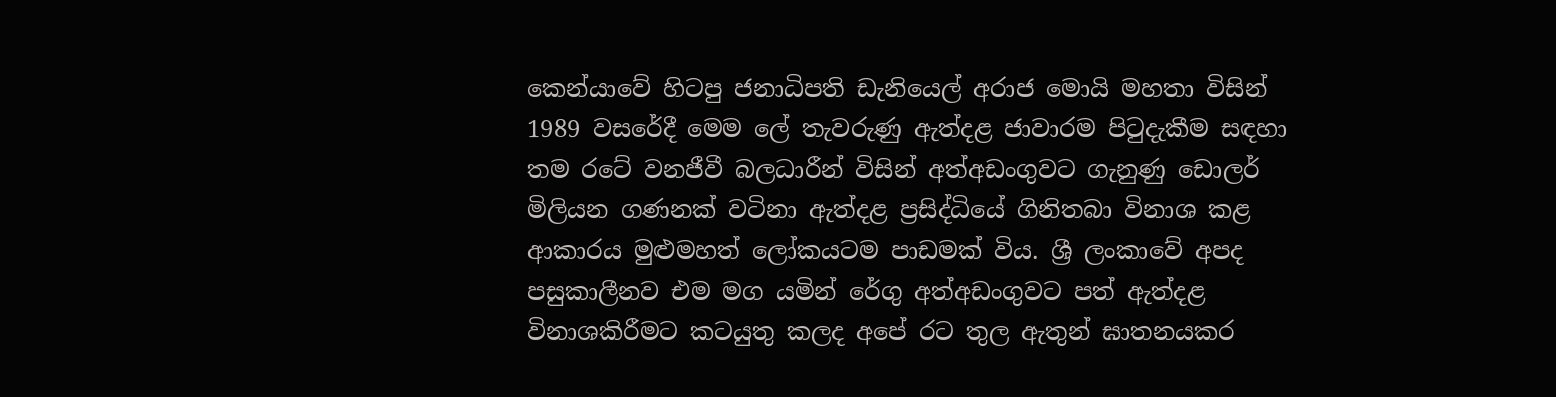කෙන්යාවේ හිටපු ජනාධිපති ඩැනියෙල් අරාජ මොයි මහතා විසින් 1989 වසරේදී මෙම ලේ තැවරුණු ඇත්දළ ජාවාරම පිටුදැකීම සඳහා තම රටේ වනජීවී බලධාරීන් විසින් අත්අඩංගුවට ගැනුණු ඩොලර් මිලියන ගණනක් වටිනා ඇත්දළ ප්‍රසිද්ධියේ ගිනිතබා විනාශ කළ ආකාරය මුළුමහත් ලෝකයටම පාඩමක් විය. ශ්‍රී ලංකාවේ අපද පසුකාලීනව එම මග යමින් රේගු අත්අඩංගුවට පත් ඇත්දළ විනාශකිරීමට කටයුතු කලද අපේ රට තුල ඇතුන් ඝාතනයකර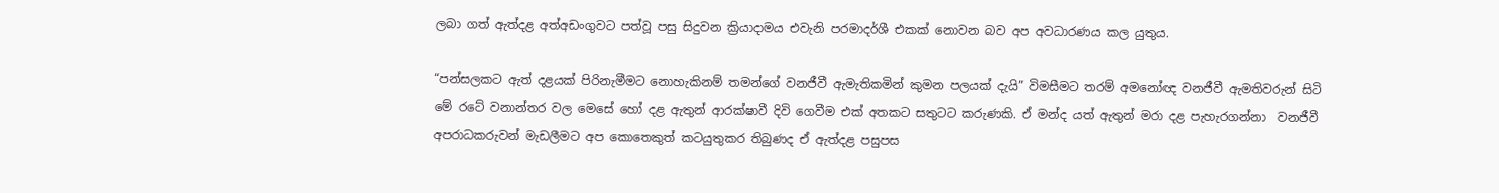ලබා ගත් ඇත්දළ අත්අඩංගුවට පත්වූ පසු සිදුවන ක්‍රියාදාමය එවැනි පරමාදර්ශී එකක් නොවන බව අප අවධාරණය කල යුතුය.

“පන්සලකට ඇත් දළයක් පිරිනැමීමට නොහැකිනම් තමන්ගේ වනජීවී ඇමැතිකමින් කුමන පලයක් දැයි” විමසීමට තරම් අමනෝඥ වනජීවී ඇමතිවරුන් සිටි මේ රටේ වනාන්තර වල මෙසේ හෝ දළ ඇතුන් ආරක්ෂාවී දිවි ගෙවීම එක් අතකට සතුටට කරුණකි. ඒ මන්ද යත් ඇතුන් මරා දළ පැහැරගන්නා  වනජීවී අපරාධකරුවන් මැඩලීමට අප කොතෙකුත් කටයුතුකර තිබුණද ඒ ඇත්දළ පසුපස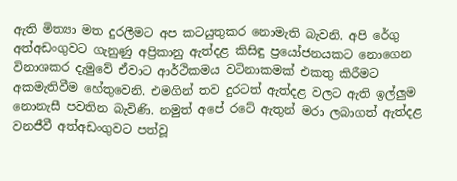ඇති මිත්‍යා මත දුරලීමට අප කටයුතුකර නොමැති බැවනි. අපි රේගු අත්අඩංගුවට ගැනුණු අප්‍රිකානු ඇත්දළ කිසිඳු ප්‍රයෝජනයකට නොගෙන විනාශකර දැමුවේ ඒවාට ආර්ථිකමය වටිනාකමක් එකතු කිරීමට අකමැතිවීම හේතුවෙනි. එමගින් තව දුරටත් ඇත්දළ වලට ඇති ඉල්ලුම නොනැසී පවතින බැවිණි. නමුත් අපේ රටේ ඇතුන් මරා ලබාගත් ඇත්දළ වනජීවී අත්අඩංගුවට පත්වූ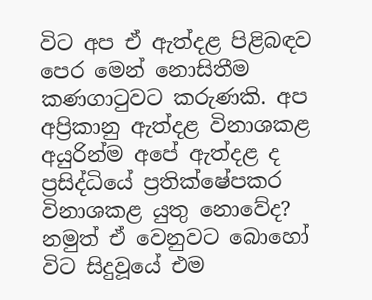විට අප ඒ ඇත්දළ පිළිබඳව පෙර මෙන් නොසිතීම කණගාටුවට කරුණකි. අප අප්‍රිකානු ඇත්දළ විනාශකළ අයුරින්ම අපේ ඇත්දළ ද ප්‍රසිද්ධියේ ප්‍රතික්ෂේපකර විනාශකළ යුතු නොවේද? නමුත් ඒ වෙනුවට බොහෝ විට සිදුවූයේ එම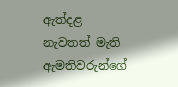ඇත්දළ නැවතත් මැති ඇමතිවරුන්ගේ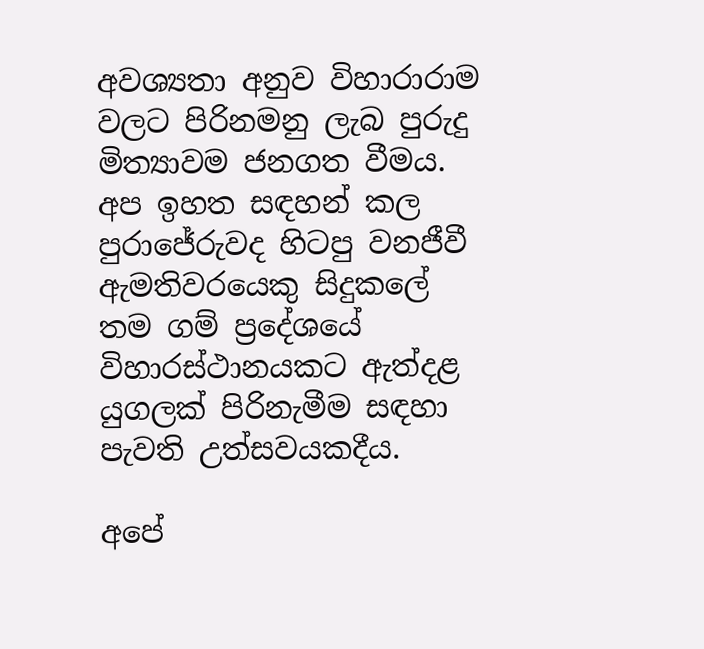අවශ්‍යතා අනුව විහාරාරාම වලට පිරිනමනු ලැබ පුරුදු මිත්‍යාවම ජනගත වීමය. අප ඉහත සඳහන් කල පුරාජේරුවද හිටපු වනජීවී ඇමතිවරයෙකු සිදුකලේ තම ගම් ප්‍රදේශයේ විහාරස්ථානයකට ඇත්දළ යුගලක් පිරිනැමීම සඳහා පැවති උත්සවයකදීය.

අපේ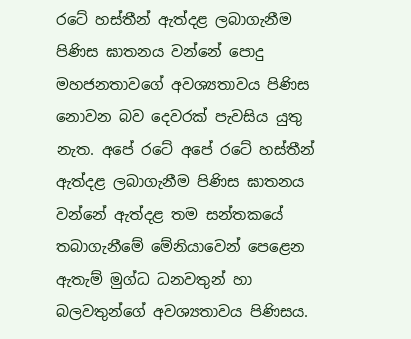රටේ හස්තීන් ඇත්දළ ලබාගැනීම පිණිස ඝාතනය වන්නේ පොදු මහජනතාවගේ අවශ්‍යතාවය පිණිස නොවන බව දෙවරක් පැවසිය යුතු නැත. අපේ රටේ අපේ රටේ හස්තීන් ඇත්දළ ලබාගැනීම පිණිස ඝාතනය වන්නේ ඇත්දළ තම සන්තකයේ තබාගැනීමේ මේනියාවෙන් පෙළෙන ඇතැම් මුග්ධ ධනවතුන් හා බලවතුන්ගේ අවශ්‍යතාවය පිණිසය.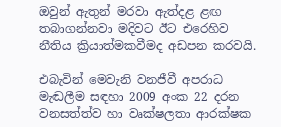ඔවුන් ඇතුන් මරවා ඇත්දළ ළඟ තබාගන්නවා මදිවට ඊට එරෙහිව නීතිය ක්‍රියාත්මකවීමද අඩපන කරවයි.

එබැවින් මෙවැනි වනජීවී අපරාධ මැඬලීම සඳහා 2009 අංක 22 දරන වනසත්ත්ව හා වෘක්ෂලතා ආරක්ෂක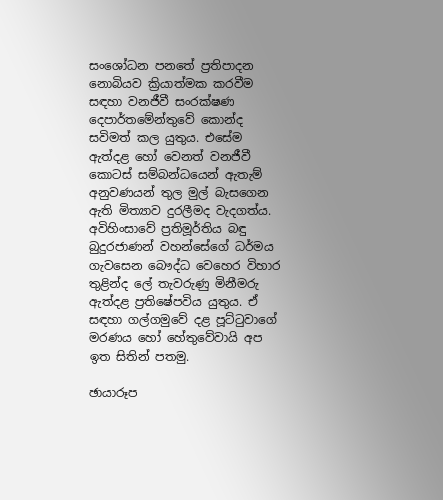සංශෝධන පනතේ ප්‍රතිපාදන නොබියව ක්‍රියාත්මක කරවීම සඳහා වනජීවී සංරක්ෂණ දෙපාර්තමේන්තුවේ කොන්ද සවිමත් කල යුතුය. එසේම ඇත්දළ හෝ වෙනත් වනජීවී කොටස් සම්බන්ධයෙන් ඇතැම් අනුවණයන් තුල මුල් බැසගෙන ඇති මිත්‍යාව දුරලීමද වැදගත්ය. අවිහිංසාවේ ප්‍රතිමූර්තිය බඳු බුදුරජාණන් වහන්සේගේ ධර්මය ගැවසෙන බෞද්ධ වෙහෙර විහාර තුළින්ද ලේ තැවරුණු මිනීමරු ඇත්දළ ප්‍රතිෂේපවිය යුතුය. ඒ සඳහා ගල්ගමුවේ දළ පූට්ටුවාගේ මරණය හෝ හේතුවේවායි අප ඉත සිතින් පතමු.

ඡායාරූප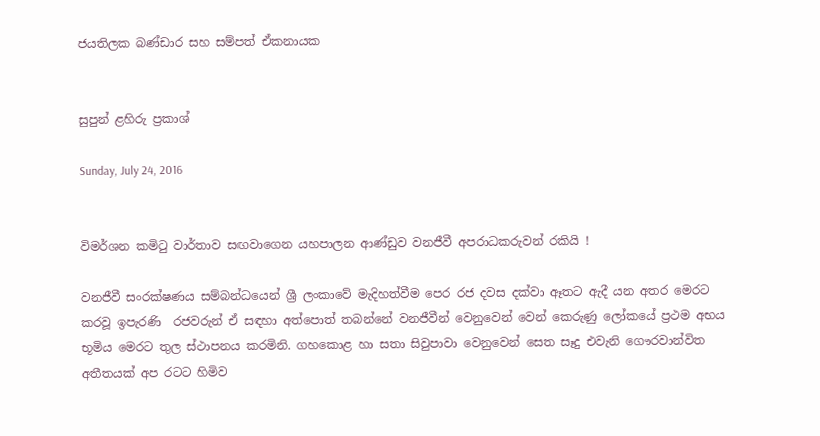ජයතිලක බණ්ඩාර සහ සම්පත් ඒකනායක


සුපුන් ළහිරු ප්‍රකාශ්

Sunday, July 24, 2016


විමර්ශන කමිටු වාර්තාව සඟවාගෙන යහපාලන ආණ්ඩුව වනජීවී අපරාධකරුවන් රකියි !

වනජීවී සංරක්ෂණය සම්බන්ධයෙන් ශ්‍රී ලංකාවේ මැදිහත්වීම පෙර රජ දවස දක්වා ඈතට ඇදී යන අතර මෙරට කරවූ ඉපැරණි  රජවරුන් ඒ සඳහා අත්පොත් තබන්නේ වනජීවීන් වෙනුවෙන් වෙන් කෙරුණු ලෝකයේ ප්‍රථම අභය භූමිය මෙරට තුල ස්ථාපනය කරමිනි. ගහකොළ හා සතා සිවුපාවා වෙනුවෙන් සෙත සෑදු එවැනි ගෞරවාන්විත අතීතයක් අප රටට හිමිව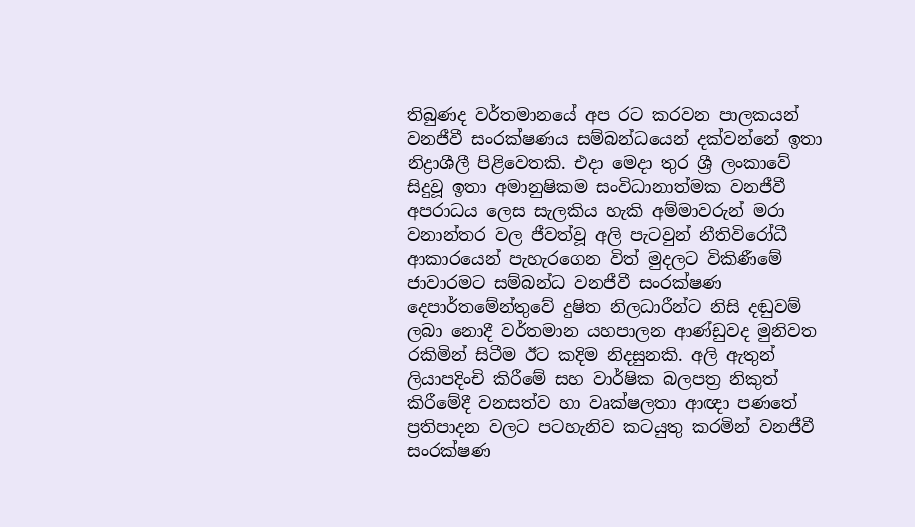තිබුණද වර්තමානයේ අප රට කරවන පාලකයන් වනජීවී සංරක්ෂණය සම්බන්ධයෙන් දක්වන්නේ ඉතා නිද්‍රාශීලී පිළිවෙතකි. එදා මෙදා තුර ශ්‍රී ලංකාවේ සිදුවූ ඉතා අමානුෂිකම සංවිධානාත්මක වනජීවී අපරාධය ලෙස සැලකිය හැකි අම්මාවරුන් මරා වනාන්තර වල ජීවත්වූ අලි පැටවුන් නීතිවිරෝධී ආකාරයෙන් පැහැරගෙන විත් මුදලට විකිණීමේ ජාවාරමට සම්බන්ධ වනජීවී සංරක්ෂණ දෙපාර්තමේන්තුවේ දුෂිත නිලධාරීන්ට නිසි දඬුවම් ලබා නොදී වර්තමාන යහපාලන ආණ්ඩුවද මුනිවත රකිමින් සිටීම ඊට කදිම නිදසුනකි. අලි ඇතුන් ලියාපදිංචි කිරීමේ සහ වාර්ෂික බලපත්‍ර නිකුත් කිරීමේදී වනසත්ව හා වෘක්ෂලතා ආඥා පණතේ ප්‍රතිපාදන වලට පටහැනිව කටයුතු කරමින් වනජීවී සංරක්ෂණ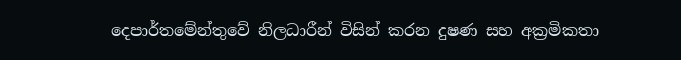දෙපාර්තමේන්තුවේ නිලධාරීන් විසින් කරන දුෂණ සහ අක්‍රමිකතා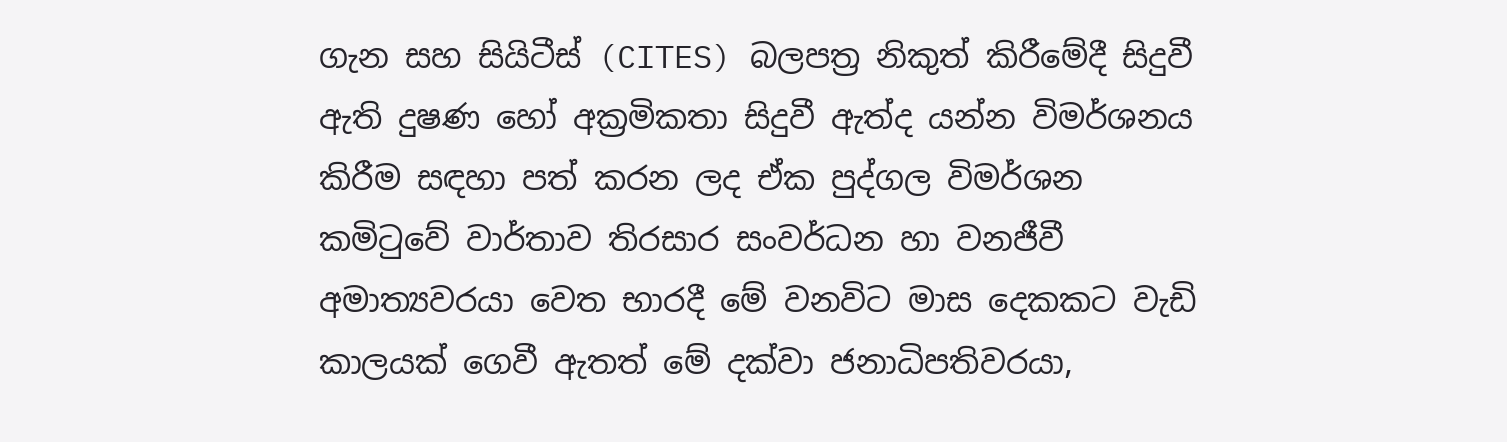ගැන සහ සියිටීස් (CITES) බලපත්‍ර නිකුත් කිරීමේදී සිදුවී ඇති දුෂණ හෝ අක්‍රමිකතා සිදුවී ඇත්ද යන්න විමර්ශනය කිරීම සඳහා පත් කරන ලද ඒක පුද්ගල විමර්ශන කමිටුවේ වාර්තාව තිරසාර සංවර්ධන හා වනජීවී අමාත්‍යවරයා වෙත භාරදී මේ වනවිට මාස දෙකකට වැඩි කාලයක් ගෙවී ඇතත් මේ දක්වා ජනාධිපතිවරයා,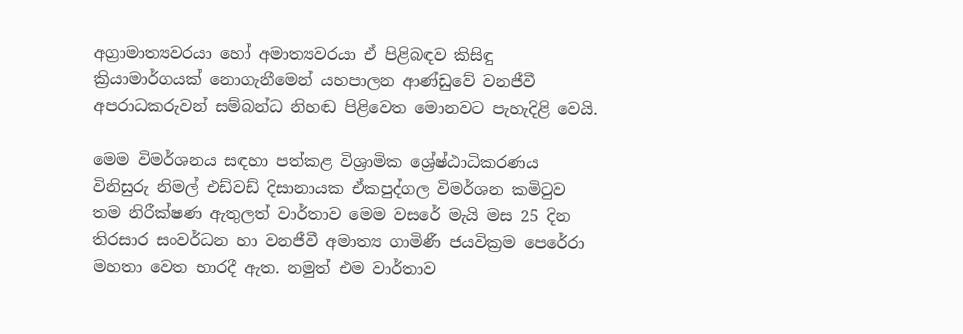අග්‍රාමාත්‍යවරයා හෝ අමාත්‍යවරයා ඒ පිළිබඳව කිසිඳු ක්‍රියාමාර්ගයක් නොගැනීමෙන් යහපාලන ආණ්ඩුවේ වනජීවී අපරාධකරුවන් සම්බන්ධ නිහඬ පිළිවෙත මොනවට පැහැදිළි වෙයි.

මෙම විමර්ශනය සඳහා පත්කළ විශ්‍රාමික ශ්‍රේෂ්ඨාධිකරණය විනිසුරු නිමල් එඩ්වඩ් දිසානායක ඒකපුද්ගල විමර්ශන කමිටුව තම නිරීක්ෂණ ඇතුලත් වාර්තාව මෙම වසරේ මැයි මස 25 දින තිරසාර සංවර්ධන හා වනජීවී අමාත්‍ය ගාමිණී ජයවික්‍රම පෙරේරා මහතා වෙත භාරදී ඇත. නමුත් එම වාර්තාව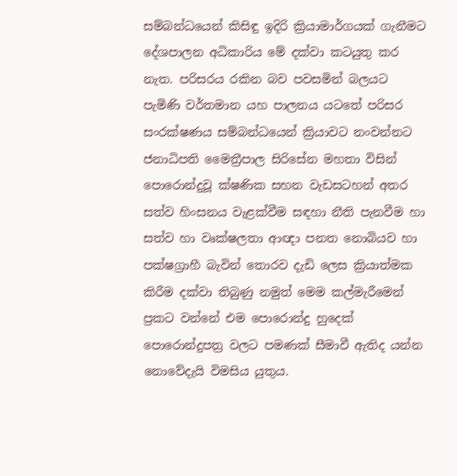සම්බන්ධයෙන් කිසිඳු ඉදිරි ක්‍රියාමාර්ගයක් ගැනීමට දේශපාලන අධිකාරිය මේ දක්වා කටයුතු කර නැත. පරිසරය රකින බව පවසමින් බලයට පැමිණි වර්තමාන යහ පාලනය යටතේ පරිසර සංරක්ෂණය සම්බන්ධයෙන් ක්‍රියාවට නංවන්නට ජනාධිපති මෛත්‍රීපාල සිරිසේන මහතා විසින් පොරොන්දුවූ ක්ෂණික සහන වැඩසටහන් අතර සත්ව හිංසනය වැළක්වීම සඳහා නීති පැනවීම හා සත්ව හා වෘක්ෂලතා ආඥා පනත නොබියව හා පක්ෂග්‍රාහී බැවින් තොරව දැඩි ලෙස ක්‍රියාත්මක කිරීම දක්වා තිබුණු නමුත් මෙම කල්මැරීමෙන් ප්‍රකට වන්නේ එම පොරොන්දු හුදෙක් පොරොන්දුපත්‍ර වලට පමණක් සීමාවී ඇතිද යන්න නොවේදැයි විමසිය යුතුය.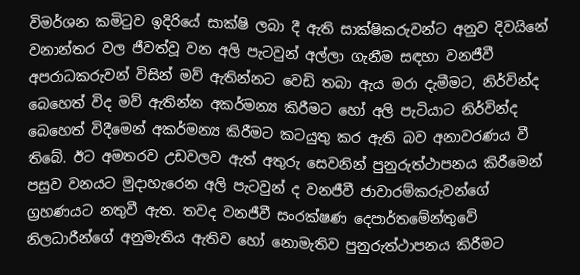විමර්ශන කමිටුව ඉදිරියේ සාක්ෂි ලබා දී ඇති සාක්ෂිකරුවන්ට අනුව දිවයිනේ වනාන්තර වල ජීවත්වූ වන අලි පැටවුන් අල්ලා ගැනීම සඳහා වනජීවී අපරාධකරුවන් විසින් මව් ඇතින්නට වෙඩි තබා ඇය මරා දැමීමට, නිර්වින්ද බෙහෙත් විද මව් ඇතින්න අකර්මන්‍ය කිරීමට හෝ අලි පැටියාට නිර්වින්ද බෙහෙත් විදීමෙන් අකර්මන්‍ය කිරීමට කටයුතු කර ඇති බව අනාවරණය වී තිබේ. ඊට අමතරව උඩවලව ඇත් අතුරු සෙවනින් පුනුරුත්ථාපනය කිරීමෙන් පසුව වනයට මුදාහැරෙන අලි පැටවුන් ද වනජීවී ජාවාරම්කරුවන්ගේ ග්‍රහණයට නතුවී ඇත. තවද වනජීවී සංරක්ෂණ දෙපාර්තමේන්තුවේ නිලධාරීන්ගේ අනුමැතිය ඇතිව හෝ නොමැතිව පුනුරුත්ථාපනය කිරීමට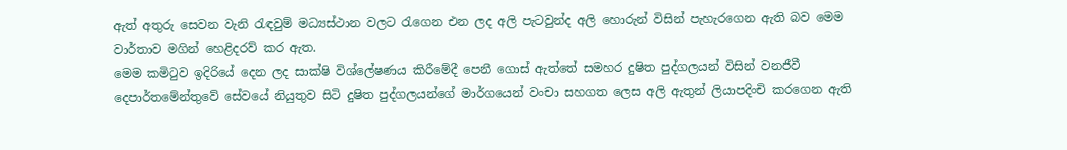ඇත් අතුරු සෙවන වැනි රැඳවුම් මධ්‍යස්ථාන වලට රැගෙන එන ලද අලි පැටවුන්ද අලි හොරුන් විසින් පැහැරගෙන ඇති බව මෙම වාර්තාව මගින් හෙළිදරව් කර ඇත.
මෙම කමිටුව ඉදිරියේ දෙන ලද සාක්ෂි විශ්ලේෂණය කිරීමේදී පෙනී ගොස් ඇත්තේ සමහර දුෂිත පුද්ගලයන් විසින් වනජීවී දෙපාර්තමේන්තුවේ සේවයේ නියුතුව සිටි දුෂිත පුද්ගලයන්ගේ මාර්ගයෙන් වංචා සහගත ලෙස අලි ඇතුන් ලියාපදිංචි කරගෙන ඇති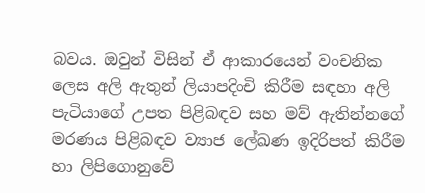බවය. ඔවුන් විසින් ඒ ආකාරයෙන් වංචනික ලෙස අලි ඇතුන් ලියාපදිංචි කිරීම සඳහා අලි පැටියාගේ උපත පිළිබඳව සහ මව් ඇතින්නගේ මරණය පිළිබඳව ව්‍යාජ ලේඛණ ඉදිරිපත් කිරීම හා ලිපිගොනුවේ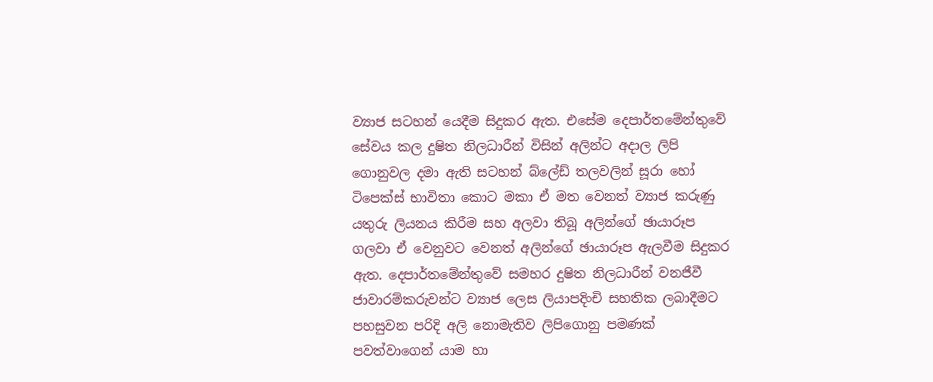ව්‍යාජ සටහන් යෙදීම සිදුකර ඇත. එසේම දෙපාර්තමේන්තුවේ සේවය කල දුෂිත නිලධාරීන් විසින් අලින්ට අදාල ලිපි ගොනුවල දමා ඇති සටහන් බ්ලේඩ් තලවලින් සූරා හෝ ටිපෙක්ස් භාවිතා කොට මකා ඒ මත වෙනත් ව්‍යාජ කරුණු යතුරු ලියනය කිරීම සහ අලවා තිබූ අලින්ගේ ඡායාරූප ගලවා ඒ වෙනුවට වෙනත් අලින්ගේ ඡායාරූප ඇලවීම සිදුකර ඇත. දෙපාර්තමේන්තුවේ සමහර දුෂිත නිලධාරීන් වනජීවී ජාවාරම්කරුවන්ට ව්‍යාජ ලෙස ලියාපදිංචි සහතික ලබාදීමට පහසුවන පරිදි අලි නොමැතිව ලිපිගොනු පමණක් පවත්වාගෙන් යාම හා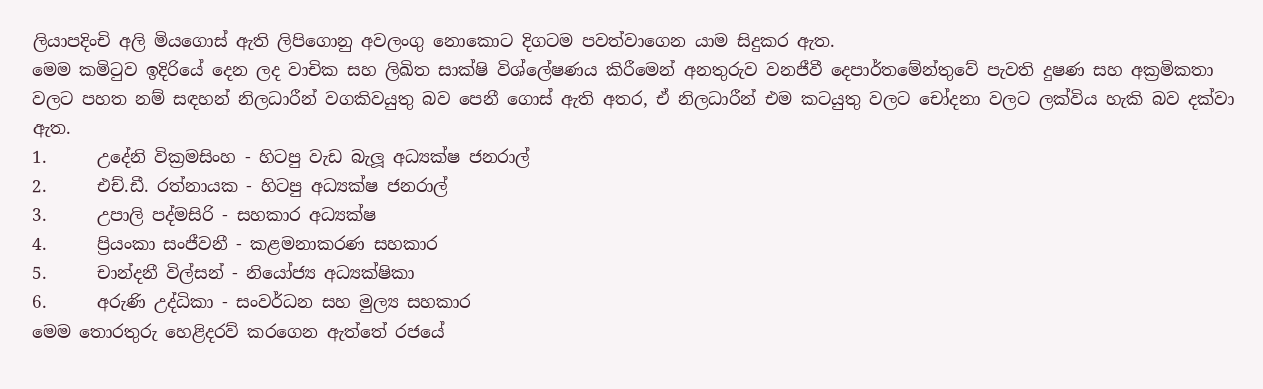ලියාපදිංචි අලි මියගොස් ඇති ලිපිගොනු අවලංගු නොකොට දිගටම පවත්වාගෙන යාම සිදුකර ඇත.
මෙම කමිටුව ඉදිරියේ දෙන ලද වාචික සහ ලිඛිත සාක්ෂි විශ්ලේෂණය කිරීමෙන් අනතුරුව වනජීවී දෙපාර්තමේන්තුවේ පැවති දුෂණ සහ අක්‍රමිකතා වලට පහත නම් සඳහන් නිලධාරීන් වගකිවයුතු බව පෙනී ගොස් ඇති අතර, ඒ නිලධාරීන් එම කටයුතු වලට චෝදනා වලට ලක්විය හැකි බව දක්වා ඇත.
1.      උදේනි වික්‍රමසිංහ - හිටපු වැඩ බැලූ අධ්‍යක්ෂ ජනරාල්
2.      එච්.ඩී. රත්නායක - හිටපු අධ්‍යක්ෂ ජනරාල්
3.      උපාලි පද්මසිරි - සහකාර අධ්‍යක්ෂ
4.      ප්‍රියංකා සංජීවනී - කළමනාකරණ සහකාර
5.      චාන්දනී විල්සන් - නියෝජ්‍ය අධ්‍යක්ෂිකා
6.      අරුණි උද්ධිකා - සංවර්ධන සහ මුල්‍ය සහකාර
මෙම තොරතුරු හෙළිදරව් කරගෙන ඇත්තේ රජයේ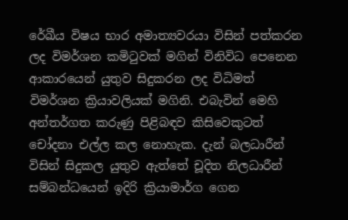රේඛීය විෂය භාර අමාත්‍යවරයා විසින් පත්කරන ලද විමර්ශන කමිටුවක් මගින් විනිවිධ පෙනෙන ආකාරයෙන් යුතුව සිදුකරන ලද විධිමත් විමර්ශන ක්‍රියාවලියක් මගිනි. එබැවින් මෙහි අන්තර්ගත කරුණු පිළිබඳව කිසිවෙකුටත් චෝදනා එල්ල කල නොහැක. දැන් බලධාරීන් විසින් සිදුකල යුතුව ඇත්තේ චූදිත නිලධාරීන් සම්බන්ධයෙන් ඉදිරි ක්‍රියාමාර්ග ගෙන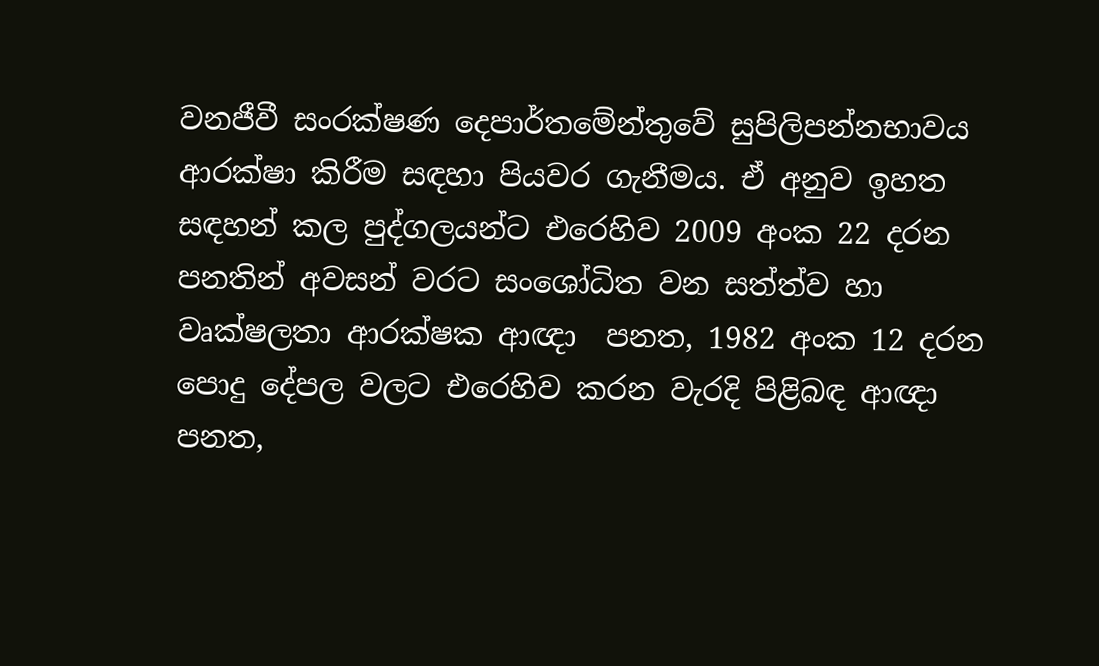වනජීවී සංරක්ෂණ දෙපාර්තමේන්තුවේ සුපිලිපන්නභාවය ආරක්ෂා කිරීම සඳහා පියවර ගැනීමය. ඒ අනුව ඉහත සඳහන් කල පුද්ගලයන්ට එරෙහිව 2009 අංක 22 දරන පනතින් අවසන් වරට සංශෝධිත වන සත්ත්ව හා වෘක්ෂලතා ආරක්ෂක ආඥා  පනත, 1982 අංක 12 දරන පොදු දේපල වලට එරෙහිව කරන වැරදි පිළිබඳ ආඥා  පනත,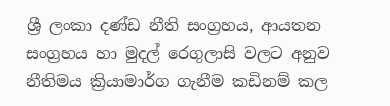ශ්‍රී ලංකා දණ්ඩ නීති සංග්‍රහය, ආයතන සංග්‍රහය හා මුදල් රෙගුලාසි වලට අනුව නීතිමය ක්‍රියාමාර්ග ගැනීම කඩිනම් කල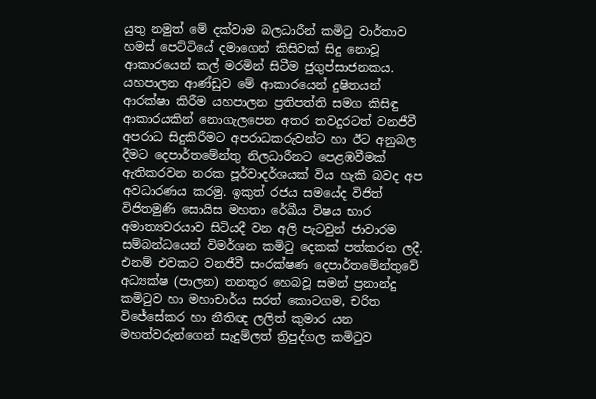යුතු නමුත් මේ දක්වාම බලධාරීන් කමිටු වාර්තාව හමස් පෙට්ටියේ දමාගෙන් කිසිවක් සිදු නොවූ ආකාරයෙන් කල් මරමින් සිටීම ජුගුප්සාජනකය.
යහපාලන ආණ්ඩුව මේ ආකාරයෙන් දුෂිතයන් ආරක්ෂා කිරීම යහපාලන ප්‍රතිපත්ති සමග කිසිඳු ආකාරයකින් නොගැලපෙන අතර තවදුරටත් වනජීවී අපරාධ සිදුකිරීමට අපරාධකරුවන්ට හා ඊට අනුබල දීමට දෙපාර්තමේන්තු නිලධාරීනට පෙළඹවීමක් ඇතිකරවන නරක පූර්වාදර්ශයක් විය හැකි බවද අප අවධාරණය කරමු. ඉකුත් රජය සමයේද විජිත් විජිතමුණි සොයිස මහතා රේඛීය විෂය භාර අමාත්‍යවරයාව සිටියදී වන අලි පැටවුන් ජාවාරම සම්බන්ධයෙන් විමර්ශන කමිටු දෙකක් පත්කරන ලදී. එනම් එවකට වනජීවී සංරක්ෂණ දෙපාර්තමේන්තුවේ අධ්‍යක්ෂ (පාලන) තනතුර හෙබවූ සමන් ප්‍රනාන්දු කමිටුව හා මහාචාර්ය සරත් කොටගම, චරිත විජේසේකර හා නීතිඥ ලලිත් කුමාර යන මහත්වරුන්ගෙන් සැදුම්ලත් ත්‍රිපුද්ගල කමිටුව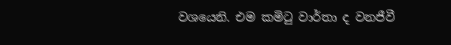වශයෙනි. එම කමිටු වාර්තා ද වනජීවී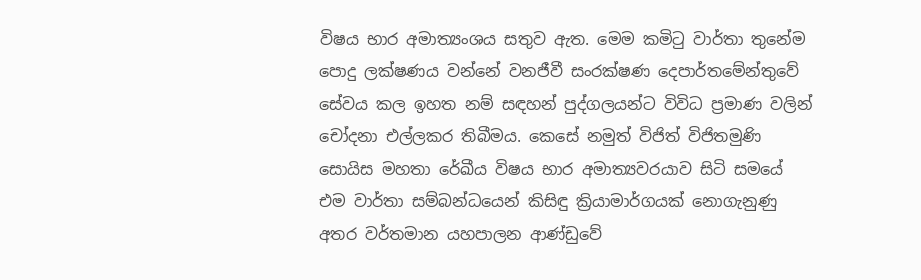විෂය භාර අමාත්‍යංශය සතුව ඇත. මෙම කමිටු වාර්තා තුනේම පොදු ලක්ෂණය වන්නේ වනජීවී සංරක්ෂණ දෙපාර්තමේන්තුවේ සේවය කල ඉහත නම් සඳහන් පුද්ගලයන්ට විවිධ ප්‍රමාණ වලින් චෝදනා එල්ලකර තිබීමය. කෙසේ නමුත් විජිත් විජිතමුණි සොයිස මහතා රේඛීය විෂය භාර අමාත්‍යවරයාව සිටි සමයේ එම වාර්තා සම්බන්ධයෙන් කිසිඳු ක්‍රියාමාර්ගයක් නොගැනුණු අතර වර්තමාන යහපාලන ආණ්ඩුවේ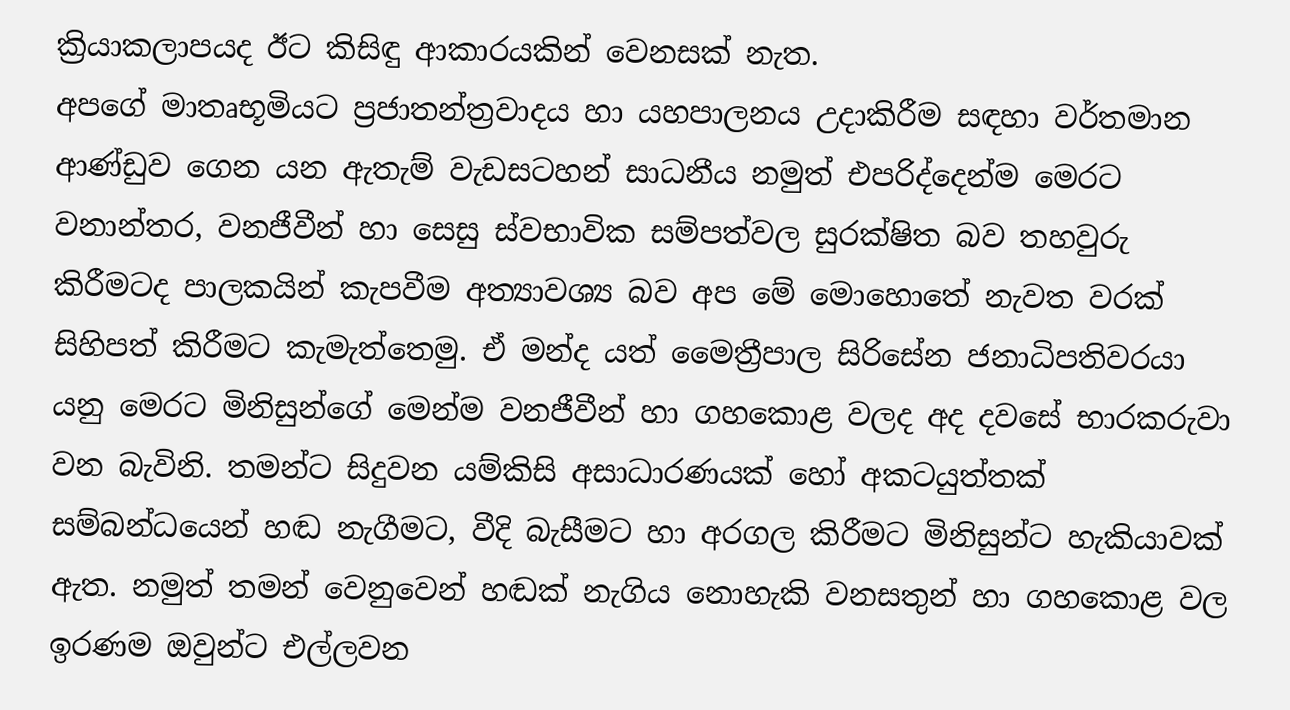ක්‍රියාකලාපයද ඊට කිසිඳු ආකාරයකින් වෙනසක් නැත.
අපගේ මාතෘභූමියට ප්‍රජාතන්ත්‍රවාදය හා යහපාලනය උදාකිරීම සඳහා වර්තමාන ආණ්ඩුව ගෙන යන ඇතැම් වැඩසටහන් සාධනීය නමුත් එපරිද්දෙන්ම මෙරට වනාන්තර, වනජීවීන් හා සෙසු ස්වභාවික සම්පත්වල සුරක්ෂිත බව තහවුරු කිරීමටද පාලකයින් කැපවීම අත්‍යාවශ්‍ය බව අප මේ මොහොතේ නැවත වරක් සිහිපත් කිරීමට කැමැත්තෙමු. ඒ මන්ද යත් මෛත්‍රීපාල සිරිසේන ජනාධිපතිවරයා යනු මෙරට මිනිසුන්ගේ මෙන්ම වනජීවීන් හා ගහකොළ වලද අද දවසේ භාරකරුවා වන බැවිනි. තමන්ට සිදුවන යම්කිසි අසාධාරණයක් හෝ අකටයුත්තක් සම්බන්ධයෙන් හඬ නැගීමට, වීදි බැසීමට හා අරගල කිරීමට මිනිසුන්ට හැකියාවක් ඇත. නමුත් තමන් වෙනුවෙන් හඬක් නැගිය නොහැකි වනසතුන් හා ගහකොළ වල ඉරණම ඔවුන්ට එල්ලවන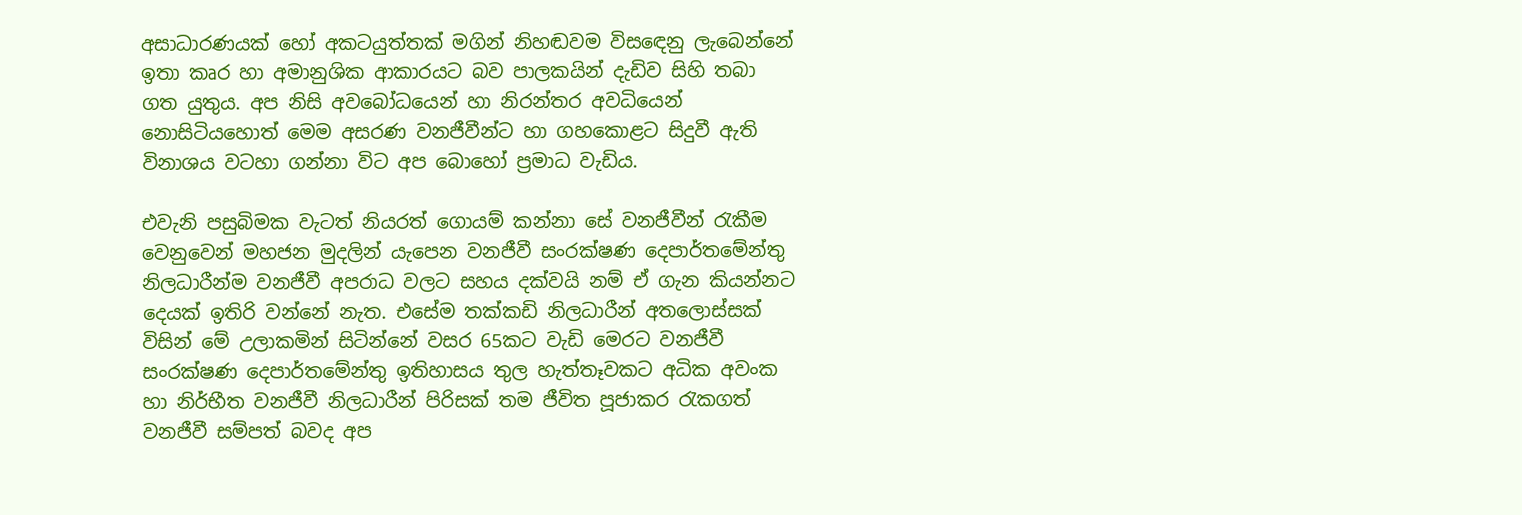අසාධාරණයක් හෝ අකටයුත්තක් මගින් නිහඬවම විසඳෙනු ලැබෙන්නේ ඉතා කෘර හා අමානුශික ආකාරයට බව පාලකයින් දැඩිව සිහි තබා ගත යුතුය. අප නිසි අවබෝධයෙන් හා නිරන්තර අවධියෙන් නොසිටියහොත් මෙම අසරණ වනජීවීන්ට හා ගහකොළට සිදුවී ඇති විනාශය වටහා ගන්නා විට අප බොහෝ ප්‍රමාධ වැඩිය.

එවැනි පසුබිමක වැටත් නියරත් ගොයම් කන්නා සේ වනජීවීන් රැකීම වෙනුවෙන් මහජන මුදලින් යැපෙන වනජීවී සංරක්ෂණ දෙපාර්තමේන්තු නිලධාරීන්ම වනජීවී අපරාධ වලට සහය දක්වයි නම් ඒ ගැන කියන්නට දෙයක් ඉතිරි වන්නේ නැත. එසේම තක්කඩි නිලධාරීන් අතලොස්සක් විසින් මේ උලාකමින් සිටින්නේ වසර 65කට වැඩි මෙරට වනජීවී සංරක්ෂණ දෙපාර්තමේන්තු ඉතිහාසය තුල හැත්තෑවකට අධික අවංක හා නිර්භීත වනජීවී නිලධාරීන් පිරිසක් තම ජීවිත පූජාකර රැකගත් වනජීවී සම්පත් බවද අප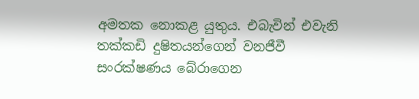අමතක නොකළ යුතුය. එබැවින් එවැනි තක්කඩි දුෂිතයන්ගෙන් වනජීවී සංරක්ෂණය බේරාගෙන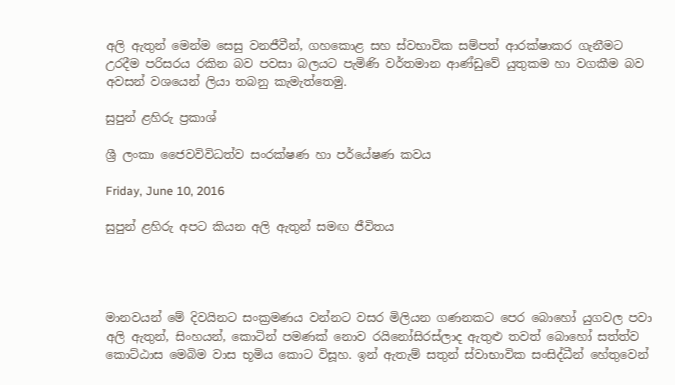අලි ඇතුන් මෙන්ම සෙසු වනජීවීන්, ගහකොළ සහ ස්වභාවික සම්පත් ආරක්ෂාකර ගැනීමට උරදීම පරිසරය රකින බව පවසා බලයට පැමිණි වර්තමාන ආණ්ඩුවේ යුතුකම හා වගකීම බව අවසන් වශයෙන් ලියා තබනු කැමැත්තෙමු.

සුපුන් ළහිරු ප්‍රකාශ්

ශ්‍රී ලංකා ජෛවවිවිධත්ව සංරක්ෂණ හා පර්යේෂණ කවය

Friday, June 10, 2016

සුපුන් ළහිරු අපට කියන අලි ඇතුන් සමඟ ජීවිතය




මානවයන් මේ දිවයිනට සංක්‍රමණය වන්නට වසර මිලියන ගණනකට පෙර බොහෝ යුගවල පවා අලි ඇතුන්, සිංහයන්, කොටින් පමණක් නොව රයිනෝසිරස්ලාද ඇතුළු තවත් බොහෝ සත්ත්ව කොට්ඨාස මෙබිම වාස භූමිය කොට විසූහ. ඉන් ඇතැම් සතුන් ස්වාභාවික සංසිද්ධීන් හේතුවෙන්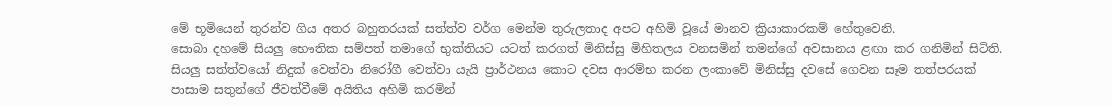මේ භූමියෙන් තුරන්ව ගිය අතර බහුතරයක් සත්ත්ව වර්ග මෙන්ම තුරුලතාද අපට අහිමි වූයේ මානව ක්‍රියාකාරකම් හේතුවෙනි.
සොබා දහමේ සියලු භෞතික සම්පත් තමාගේ භුක්තියට යටත් කරගත් මිනිස්සු මිහිතලය වනසමින් තමන්ගේ අවසානය ළඟා කර ගනිමින් සිටිති. සියලු සත්ත්වයෝ නිදුක් වෙත්වා නිරෝගී වෙත්වා යැයි ප්‍රාර්ථනය කොට දවස ආරම්භ කරන ලංකාවේ මිනිස්සු දවසේ ගෙවන සෑම තත්පරයක් පාසාම සතුන්ගේ ජීවත්වීමේ අයිතිය අහිමි කරමින්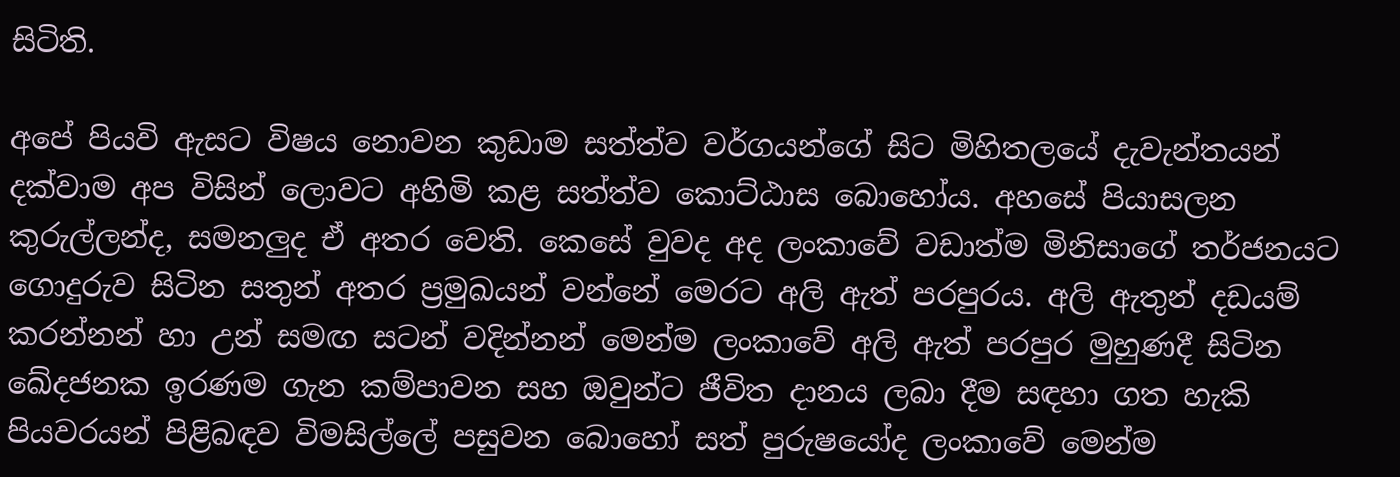සිටිති.

අපේ පියවි ඇසට විෂය නොවන කුඩාම සත්ත්ව වර්ගයන්ගේ සිට මිහිතලයේ දැවැන්තයන් දක්වාම අප විසින් ලොවට අහිමි කළ සත්ත්ව කොට්ඨාස බොහෝය. අහසේ පියාසලන කුරුල්ලන්ද, සමනලුද ඒ අතර වෙති. කෙසේ වුවද අද ලංකාවේ වඩාත්ම මිනිසාගේ තර්ජනයට ගොදුරුව සිටින සතුන් අතර ප්‍රමුඛයන් වන්නේ මෙරට අලි ඇත් පරපුරය. අලි ඇතුන් දඩයම් කරන්නන් හා උන් සමඟ සටන් වදින්නන් මෙන්ම ලංකාවේ අලි ඇත් පරපුර මුහුණදී සිටින ඛේදජනක ඉරණම ගැන කම්පාවන සහ ඔවුන්ට ජීවිත දානය ලබා දීම සඳහා ගත හැකි පියවරයන් පිළිබඳව විමසිල්ලේ පසුවන බොහෝ සත් පුරුෂයෝද ලංකාවේ මෙන්ම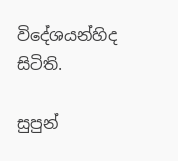විදේශයන්හිද සිටිති.

සුපුන්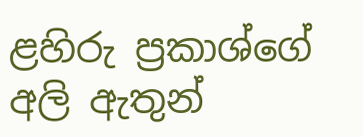ළහිරු ප්‍රකාශ්ගේ අලි ඇතුන්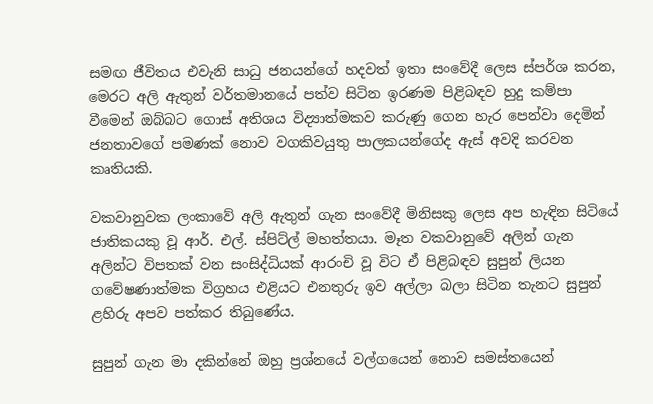සමඟ ජීවිතය එවැනි සාධු ජනයන්ගේ හදවත් ඉතා සංවේදී ලෙස ස්පර්ශ කරන, මෙරට අලි ඇතුන් වර්තමානයේ පත්ව සිටින ඉරණම පිළිබඳව හුදු කම්පා වීමෙන් ඔබ්බට ගොස් අතිශය විද්‍යාත්මකව කරුණු ගෙන හැර පෙන්වා දෙමින් ජනතාවගේ පමණක් නොව වගකිවයුතු පාලකයන්ගේද ඇස් අවදි කරවන කෘතියකි.

වකවානුවක ලංකාවේ අලි ඇතුන් ගැන සංවේදී මිනිසකු ලෙස අප හැඳින සිටියේ ජාතිකයකු වූ ආර්. එල්. ස්පිට්ල් මහත්තයා. මෑත වකවානුවේ අලින් ගැන අලින්ට විපතක් වන සංසිද්ධියක් ආරංචි වූ විට ඒ පිළිබඳව සුපුන් ලියන ගවේෂණාත්මක විග්‍රහය එළියට එනතුරු ඉව අල්ලා බලා සිටින තැනට සුපුන් ළහිරු අපව පත්කර තිබුණේය.

සුපුන් ගැන මා දකින්නේ ඔහු ප්‍රශ්නයේ වල්ගයෙන් නොව සමස්තයෙන්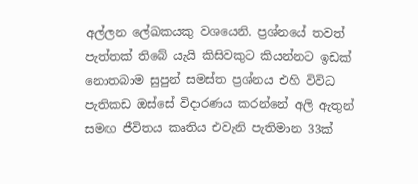අල්ලන ලේඛකයකු වශයෙනි. ප්‍රශ්නයේ තවත් පැත්තක් තිබේ යැයි කිසිවකුට කියන්නට ඉඩක් නොතබාම සුපුන් සමස්ත ප්‍රශ්නය එහි විවිධ පැතිකඩ ඔස්සේ විදාරණය කරන්නේ අලි ඇතුන් සමඟ ජීවිතය කෘතිය එවැනි පැතිමාන 33ක්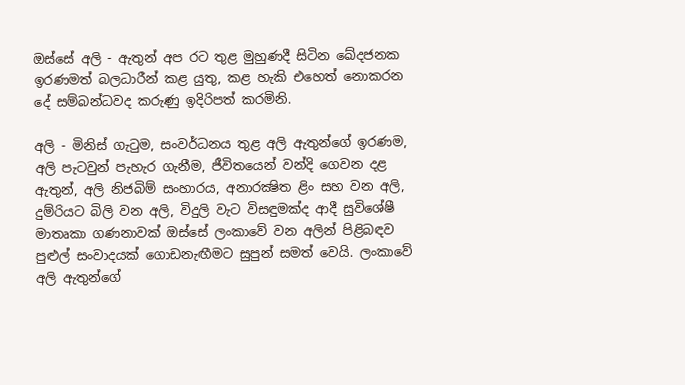ඔස්සේ අලි - ඇතුන් අප රට තුළ මුහුණදී සිටින ඛේදජනක ඉරණමත් බලධාරීන් කළ යුතු, කළ හැකි එහෙත් නොකරන දේ සම්බන්ධවද කරුණු ඉදිරිපත් කරමිනි.

අලි - මිනිස් ගැටුම, සංවර්ධනය තුළ අලි ඇතුන්ගේ ඉරණම, අලි පැටවුන් පැහැර ගැනීම, ජීවිතයෙන් වන්දි ගෙවන දළ ඇතුන්, අලි නිජබිම් සංහාරය, අනාරක්‍ෂිත ළිං සහ වන අලි, දුම්රියට බිලි වන අලි, විදුලි වැට විසඳුමක්ද ආදී සුවිශේෂී මාතෘකා ගණනාවක් ඔස්සේ ලංකාවේ වන අලින් පිළිබඳව පුළුල් සංවාදයක් ගොඩනැඟීමට සුපුන් සමත් වෙයි. ලංකාවේ අලි ඇතුන්ගේ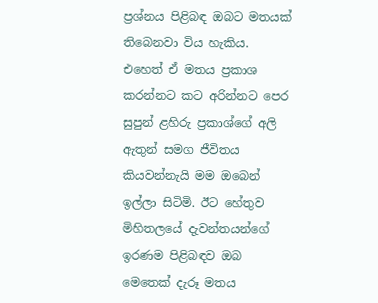ප්‍රශ්නය පිළිබඳ ඔබට මතයක් තිබෙනවා විය හැකිය. එහෙත් ඒ මතය ප්‍රකාශ කරන්නට කට අරින්නට පෙර සුපුන් ළහිරු ප්‍රකාශ්ගේ අලි ඇතුන් සමග ජීවිතය කියවන්නැයි මම ඔබෙන් ඉල්ලා සිටිමි. ඊට හේතුව මිහිතලයේ දැවන්තයන්ගේ ඉරණම පිළිබඳව ඔබ මෙතෙක් දැරූ මතය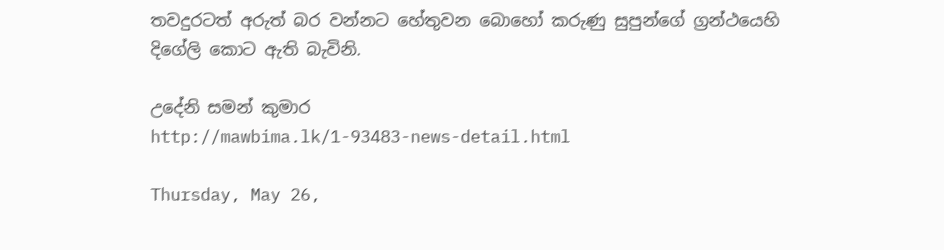තවදුරටත් අරුත් බර වන්නට හේතුවන බොහෝ කරුණු සුපුන්ගේ ග්‍රන්ථයෙහි දිගේලි කොට ඇති බැවිනි.

උදේනි සමන් කුමාර
http://mawbima.lk/1-93483-news-detail.html

Thursday, May 26,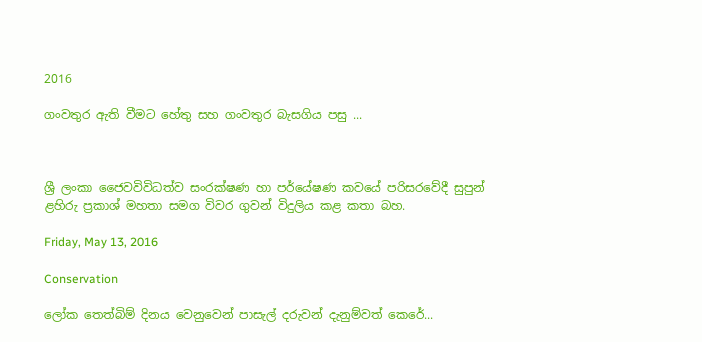2016

ගංවතුර ඇති වීමට හේතු සහ ගංවතුර බැසගිය පසු ...



ශ්‍රී ලංකා ජෛවවිවිධත්ව සංරක්ෂණ හා පර්යේෂණ කවයේ පරිසරවේදී සුපුන් ළහිරු ප්‍රකාශ් මහතා සමග විවර ගුවන් විදුලිය කළ කතා බහ.

Friday, May 13, 2016

Conservation

ලෝක තෙත්බිම් දිනය වෙනුවෙන් පාසැල් දරුවන් දැනුම්වත් කෙරේ...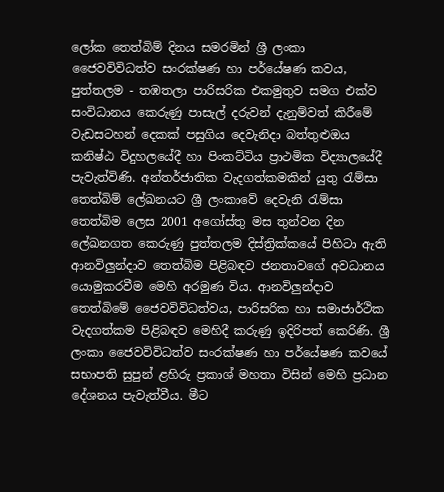ලෝක තෙත්බිම් දිනය සමරමින් ශ්‍රී ලංකා ජෛවවිවිධත්ව සංරක්ෂණ හා පර්යේෂණ කවය, පුත්තලම - තඹතලා පාරිසරික එකමුතුව සමග එක්ව සංවිධානය කෙරුණු පාසැල් දරුවන් දැනුම්වත් කිරීමේ  වැඩසටහන් දෙකක් පසුගිය දෙවැනිදා බත්තුළුඔය කනිෂ්ඨ විදුහලයේදී හා පිංකට්ටිය ප්‍රාථමික විද්‍යාලයේදී පැවැත්විණි. අන්තර්ජාතික වැදගත්කමකින් යුතු රැම්සා තෙත්බිම් ලේඛනයට ශ්‍රී ලංකාවේ දෙවැනි රැම්සා තෙත්බිම ලෙස 2001 අගෝස්තු මස තුන්වන දින ලේඛනගත කෙරුණු පුත්තලම දිස්ත්‍රික්කයේ පිහිටා ඇති ආනවිලුන්දාව තෙත්බිම පිළිබඳව ජනතාවගේ අවධානය යොමුකරවීම මෙහි අරමුණ විය. ආනවිලුන්දාව තෙත්බිමේ ජෛවවිවිධත්වය, පාරිසරික හා සමාජාර්ථික වැදගත්කම පිළිබඳව මෙහිදී කරුණු ඉදිරිපත් කෙරිණි. ශ්‍රී ලංකා ජෛවවිවිධත්ව සංරක්ෂණ හා පර්යේෂණ කවයේ සභාපති සුපුන් ළහිරු ප්‍රකාශ් මහතා විසින් මෙහි ප්‍රධාන දේශනය පැවැත්වීය. මීට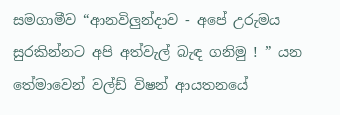සමගාමීව “ආනවිලුන්දාව - අපේ උරුමය සුරකින්නට අපි අත්වැල් බැඳ ගනිමු ! ” යන තේමාවෙන් වල්ඩ් විෂන් ආයතනයේ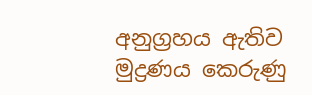අනුග්‍රහය ඇතිව මුද්‍රණය කෙරුණු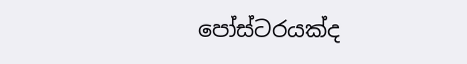පෝස්ටරයක්ද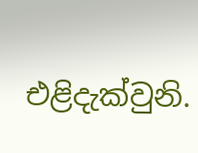එළිදැක්වුනි.